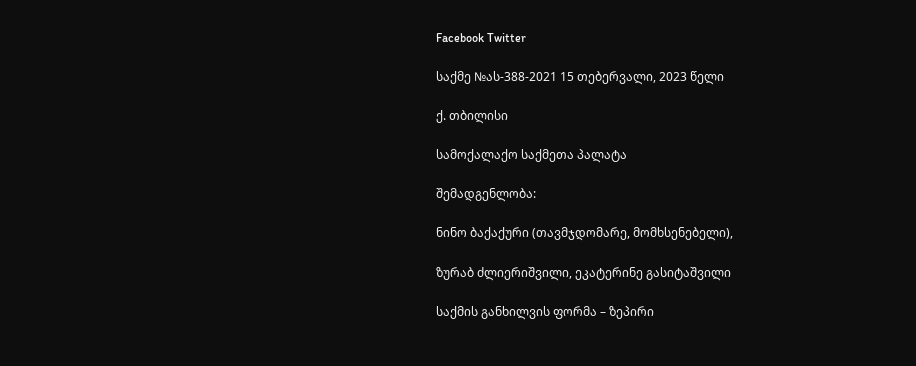Facebook Twitter

საქმე №ას-388-2021 15 თებერვალი, 2023 წელი

ქ. თბილისი

სამოქალაქო საქმეთა პალატა

შემადგენლობა:

ნინო ბაქაქური (თავმჯდომარე, მომხსენებელი),

ზურაბ ძლიერიშვილი, ეკატერინე გასიტაშვილი

საქმის განხილვის ფორმა – ზეპირი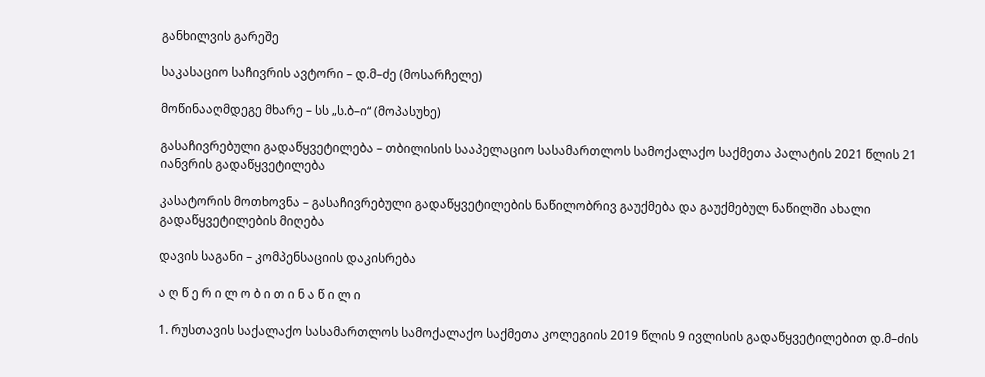განხილვის გარეშე

საკასაციო საჩივრის ავტორი – დ.მ–ძე (მოსარჩელე)

მოწინააღმდეგე მხარე – სს „ს.ბ–ი“ (მოპასუხე)

გასაჩივრებული გადაწყვეტილება – თბილისის სააპელაციო სასამართლოს სამოქალაქო საქმეთა პალატის 2021 წლის 21 იანვრის გადაწყვეტილება

კასატორის მოთხოვნა – გასაჩივრებული გადაწყვეტილების ნაწილობრივ გაუქმება და გაუქმებულ ნაწილში ახალი გადაწყვეტილების მიღება

დავის საგანი – კომპენსაციის დაკისრება

ა ღ წ ე რ ი ლ ო ბ ი თ ი ნ ა წ ი ლ ი

1. რუსთავის საქალაქო სასამართლოს სამოქალაქო საქმეთა კოლეგიის 2019 წლის 9 ივლისის გადაწყვეტილებით დ.მ–ძის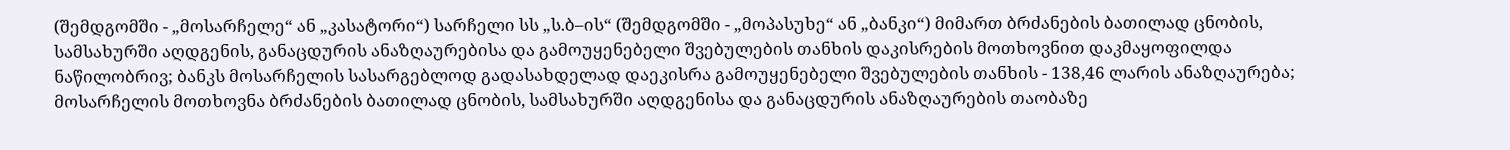(შემდგომში - „მოსარჩელე“ ან „კასატორი“) სარჩელი სს „ს.ბ–ის“ (შემდგომში - „მოპასუხე“ ან „ბანკი“) მიმართ ბრძანების ბათილად ცნობის, სამსახურში აღდგენის, განაცდურის ანაზღაურებისა და გამოუყენებელი შვებულების თანხის დაკისრების მოთხოვნით დაკმაყოფილდა ნაწილობრივ; ბანკს მოსარჩელის სასარგებლოდ გადასახდელად დაეკისრა გამოუყენებელი შვებულების თანხის - 138,46 ლარის ანაზღაურება; მოსარჩელის მოთხოვნა ბრძანების ბათილად ცნობის, სამსახურში აღდგენისა და განაცდურის ანაზღაურების თაობაზე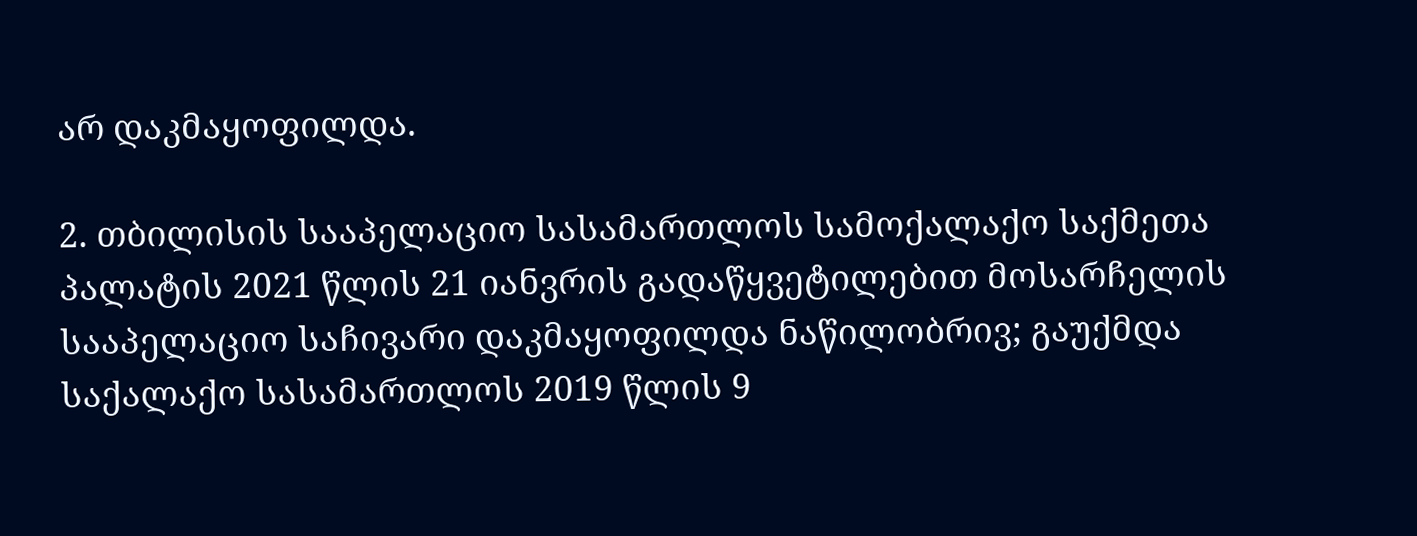არ დაკმაყოფილდა.

2. თბილისის სააპელაციო სასამართლოს სამოქალაქო საქმეთა პალატის 2021 წლის 21 იანვრის გადაწყვეტილებით მოსარჩელის სააპელაციო საჩივარი დაკმაყოფილდა ნაწილობრივ; გაუქმდა საქალაქო სასამართლოს 2019 წლის 9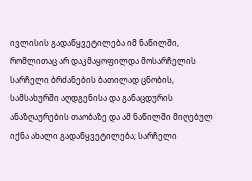ივლისის გადაწყვეტილება იმ ნაწილში, რომლითაც არ დაკმაყოფილდა მოსარჩელის სარჩელი ბრძანების ბათილად ცნობის, სამსახურში აღდგენისა და განაცდურის ანაზღაურების თაობაზე და ამ ნაწილში მიღებულ იქნა ახალი გადაწყვეტილება; სარჩელი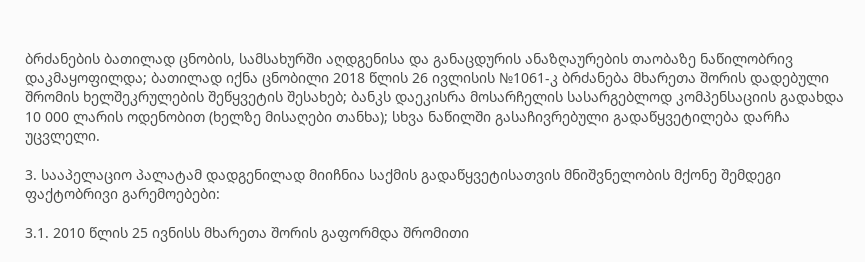ბრძანების ბათილად ცნობის, სამსახურში აღდგენისა და განაცდურის ანაზღაურების თაობაზე ნაწილობრივ დაკმაყოფილდა; ბათილად იქნა ცნობილი 2018 წლის 26 ივლისის №1061-კ ბრძანება მხარეთა შორის დადებული შრომის ხელშეკრულების შეწყვეტის შესახებ; ბანკს დაეკისრა მოსარჩელის სასარგებლოდ კომპენსაციის გადახდა 10 000 ლარის ოდენობით (ხელზე მისაღები თანხა); სხვა ნაწილში გასაჩივრებული გადაწყვეტილება დარჩა უცვლელი.

3. სააპელაციო პალატამ დადგენილად მიიჩნია საქმის გადაწყვეტისათვის მნიშვნელობის მქონე შემდეგი ფაქტობრივი გარემოებები:

3.1. 2010 წლის 25 ივნისს მხარეთა შორის გაფორმდა შრომითი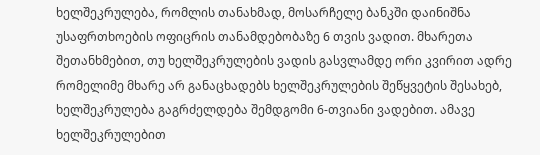ხელშეკრულება, რომლის თანახმად, მოსარჩელე ბანკში დაინიშნა უსაფრთხოების ოფიცრის თანამდებობაზე 6 თვის ვადით. მხარეთა შეთანხმებით, თუ ხელშეკრულების ვადის გასვლამდე ორი კვირით ადრე რომელიმე მხარე არ განაცხადებს ხელშეკრულების შეწყვეტის შესახებ, ხელშეკრულება გაგრძელდება შემდგომი 6-თვიანი ვადებით. ამავე ხელშეკრულებით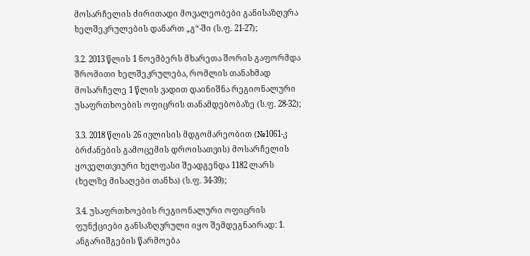მოსარჩელის ძირითადი მოვალეობები განისაზღვრა ხელშეკრულების დანართ „გ“-ში (ს.ფ. 21-27);

3.2. 2013 წლის 1 ნოემბერს მხარეთა შორის გაფორმდა შრომითი ხელშეკრულება, რომლის თანახმად მოსარჩელე 1 წლის ვადით დაინიშნა რეგიონალური უსაფრთხოების ოფიცრის თანამდებობაზე (ს.ფ. 28-32);

3.3. 2018 წლის 26 ივლისის მდგომარეობით (№1061-კ ბრძანების გამოცემის დროისათვის) მოსარჩელის ყოველთვიური ხელფასი შეადგენდა 1182 ლარს (ხელზე მისაღები თანხა) (ს.ფ. 34-39);

3.4. უსაფრთხოების რეგიონალური ოფიცრის ფუნქციები განსაზღვრული იყო შემდეგნაირად: 1. ანგარიშგების წარმოება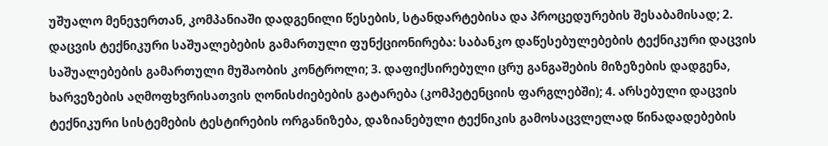უშუალო მენეჯერთან, კომპანიაში დადგენილი წესების, სტანდარტებისა და პროცედურების შესაბამისად; 2. დაცვის ტექნიკური საშუალებების გამართული ფუნქციონირება: საბანკო დაწესებულებების ტექნიკური დაცვის საშუალებების გამართული მუშაობის კონტროლი; 3. დაფიქსირებული ცრუ განგაშების მიზეზების დადგენა, ხარვეზების აღმოფხვრისათვის ღონისძიებების გატარება (კომპეტენციის ფარგლებში); 4. არსებული დაცვის ტექნიკური სისტემების ტესტირების ორგანიზება, დაზიანებული ტექნიკის გამოსაცვლელად წინადადებების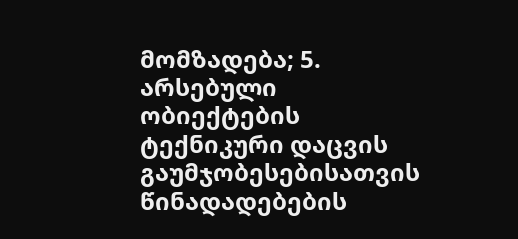მომზადება; 5. არსებული ობიექტების ტექნიკური დაცვის გაუმჯობესებისათვის წინადადებების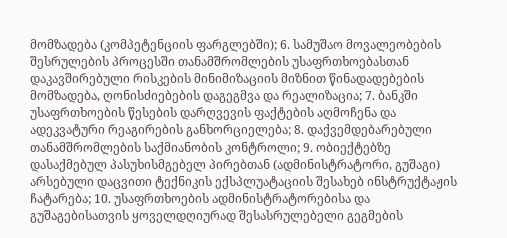მომზადება (კომპეტენციის ფარგლებში); 6. სამუშაო მოვალეობების შესრულების პროცესში თანამშრომლების უსაფრთხოებასთან დაკავშირებული რისკების მინიმიზაციის მიზნით წინადადებების მომზადება, ღონისძიებების დაგეგმვა და რეალიზაცია; 7. ბანკში უსაფრთხოების წესების დარღვევის ფაქტების აღმოჩენა და ადეკვატური რეაგირების განხორციელება; 8. დაქვემდებარებული თანამშრომლების საქმიანობის კონტროლი; 9. ობიექტებზე დასაქმებულ პასუხისმგებელ პირებთან (ადმინისტრატორი, გუშაგი) არსებული დაცვითი ტექნიკის ექსპლუატაციის შესახებ ინსტრუქტაჟის ჩატარება; 10. უსაფრთხოების ადმინისტრატორებისა და გუშაგებისათვის ყოველდღიურად შესასრულებელი გეგმების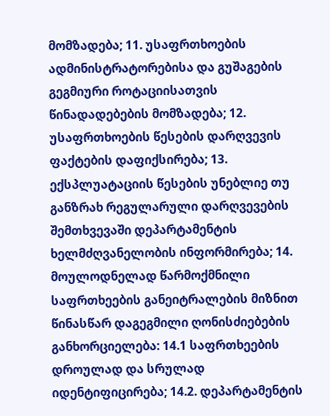მომზადება; 11. უსაფრთხოების ადმინისტრატორებისა და გუშაგების გეგმიური როტაციისათვის წინადადებების მომზადება; 12. უსაფრთხოების წესების დარღვევის ფაქტების დაფიქსირება; 13. ექსპლუატაციის წესების უნებლიე თუ განზრახ რეგულარული დარღვევების შემთხვევაში დეპარტამენტის ხელმძღვანელობის ინფორმირება; 14. მოულოდნელად წარმოქმნილი საფრთხეების განეიტრალების მიზნით წინასწარ დაგეგმილი ღონისძიებების განხორციელება: 14.1 საფრთხეების დროულად და სრულად იდენტიფიცირება; 14.2. დეპარტამენტის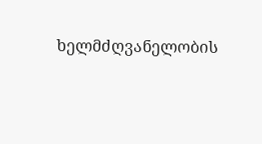ხელმძღვანელობის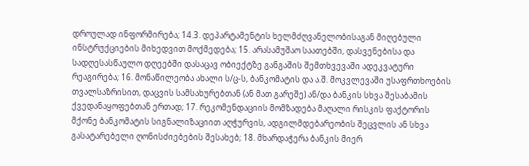დროულად ინფორმირება; 14.3. დეპარტამენტის ხელმძღვანელობისაგან მიღებული ინსტრუქციების მიხედვით მოქმედება; 15. არასამუშაო საათებში, დასვენებისა და სადღესასწაულო დღეებში დასაცავ ობიექტზე განგაშის შემთხვევაში ადეკვატური რეაგირება; 16. მონაწილეობა ახალი ს/ც-ს, ბანკომატის და ა.შ. მოკვლევაში უსაფრთხოების თვალსაზრისით, დაცვის სამსახურებთან (ან მათ გარეშე) ან/და ბანკის სხვა შესაბამის ქვედანაყოფებთან ერთად; 17. რეკომენდაციის მომზადება მაღალი რისკის ფაქტორის მქონე ბანკომატის სიგნალიზაციით აღჭურვის, ადგილმდებარეობის შეცვლის ან სხვა გასატარებელი ღონისძიებების შესახებ; 18. მხარდაჭერა ბანკის მიერ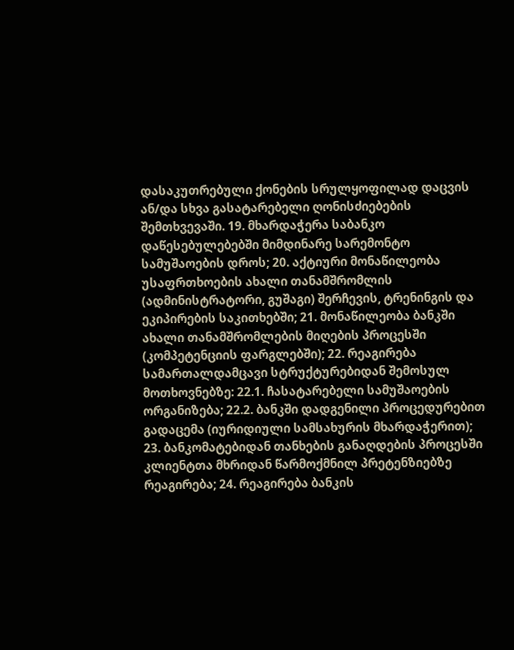დასაკუთრებული ქონების სრულყოფილად დაცვის ან/და სხვა გასატარებელი ღონისძიებების შემთხვევაში. 19. მხარდაჭერა საბანკო დაწესებულებებში მიმდინარე სარემონტო სამუშაოების დროს; 20. აქტიური მონაწილეობა უსაფრთხოების ახალი თანამშრომლის (ადმინისტრატორი, გუშაგი) შერჩევის, ტრენინგის და ეკიპირების საკითხებში; 21. მონაწილეობა ბანკში ახალი თანამშრომლების მიღების პროცესში (კომპეტენციის ფარგლებში); 22. რეაგირება სამართალდამცავი სტრუქტურებიდან შემოსულ მოთხოვნებზე: 22.1. ჩასატარებელი სამუშაოების ორგანიზება; 22.2. ბანკში დადგენილი პროცედურებით გადაცემა (იურიდიული სამსახურის მხარდაჭერით); 23. ბანკომატებიდან თანხების განაღდების პროცესში კლიენტთა მხრიდან წარმოქმნილ პრეტენზიებზე რეაგირება; 24. რეაგირება ბანკის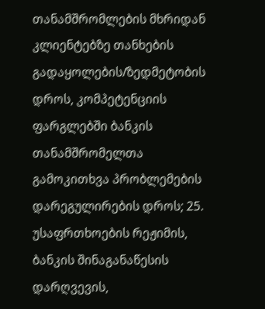თანამშრომლების მხრიდან კლიენტებზე თანხების გადაყოლების/ზედმეტობის დროს, კომპეტენციის ფარგლებში ბანკის თანამშრომელთა გამოკითხვა პრობლემების დარეგულირების დროს; 25. უსაფრთხოების რეჟიმის, ბანკის შინაგანაწესის დარღვევის,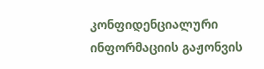კონფიდენციალური ინფორმაციის გაჟონვის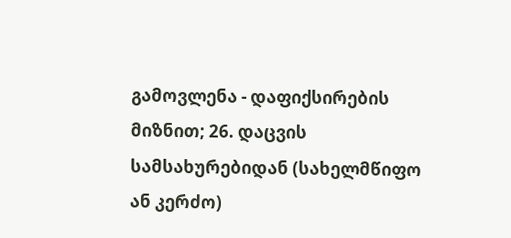გამოვლენა - დაფიქსირების მიზნით; 26. დაცვის სამსახურებიდან (სახელმწიფო ან კერძო)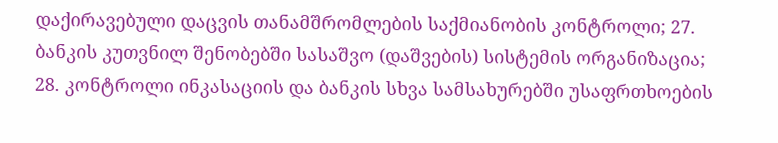დაქირავებული დაცვის თანამშრომლების საქმიანობის კონტროლი; 27. ბანკის კუთვნილ შენობებში სასაშვო (დაშვების) სისტემის ორგანიზაცია; 28. კონტროლი ინკასაციის და ბანკის სხვა სამსახურებში უსაფრთხოების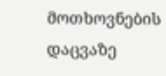მოთხოვნების დაცვაზე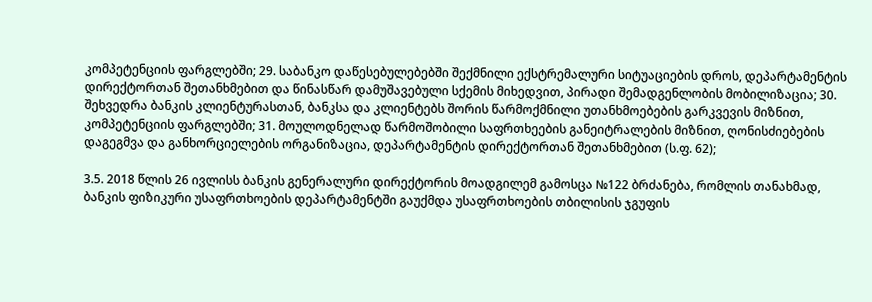კომპეტენციის ფარგლებში; 29. საბანკო დაწესებულებებში შექმნილი ექსტრემალური სიტუაციების დროს, დეპარტამენტის დირექტორთან შეთანხმებით და წინასწარ დამუშავებული სქემის მიხედვით, პირადი შემადგენლობის მობილიზაცია; 30. შეხვედრა ბანკის კლიენტურასთან, ბანკსა და კლიენტებს შორის წარმოქმნილი უთანხმოებების გარკვევის მიზნით, კომპეტენციის ფარგლებში; 31. მოულოდნელად წარმოშობილი საფრთხეების განეიტრალების მიზნით, ღონისძიებების დაგეგმვა და განხორციელების ორგანიზაცია, დეპარტამენტის დირექტორთან შეთანხმებით (ს.ფ. 62);

3.5. 2018 წლის 26 ივლისს ბანკის გენერალური დირექტორის მოადგილემ გამოსცა №122 ბრძანება, რომლის თანახმად, ბანკის ფიზიკური უსაფრთხოების დეპარტამენტში გაუქმდა უსაფრთხოების თბილისის ჯგუფის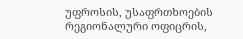უფროსის, უსაფრთხოების რეგიონალური ოფიცრის,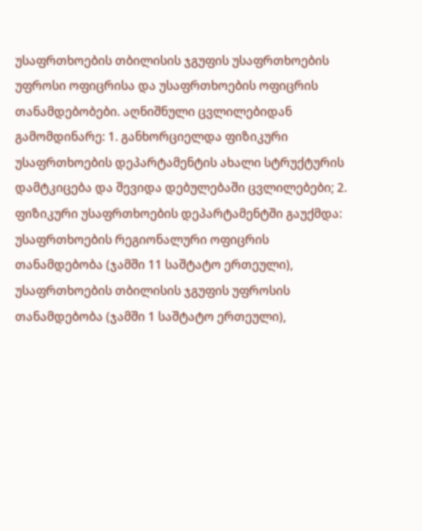უსაფრთხოების თბილისის ჯგუფის უსაფრთხოების უფროსი ოფიცრისა და უსაფრთხოების ოფიცრის თანამდებობები. აღნიშნული ცვლილებიდან გამომდინარე: 1. განხორციელდა ფიზიკური უსაფრთხოების დეპარტამენტის ახალი სტრუქტურის დამტკიცება და შევიდა დებულებაში ცვლილებები; 2. ფიზიკური უსაფრთხოების დეპარტამენტში გაუქმდა: უსაფრთხოების რეგიონალური ოფიცრის თანამდებობა (ჯამში 11 საშტატო ერთეული), უსაფრთხოების თბილისის ჯგუფის უფროსის თანამდებობა (ჯამში 1 საშტატო ერთეული),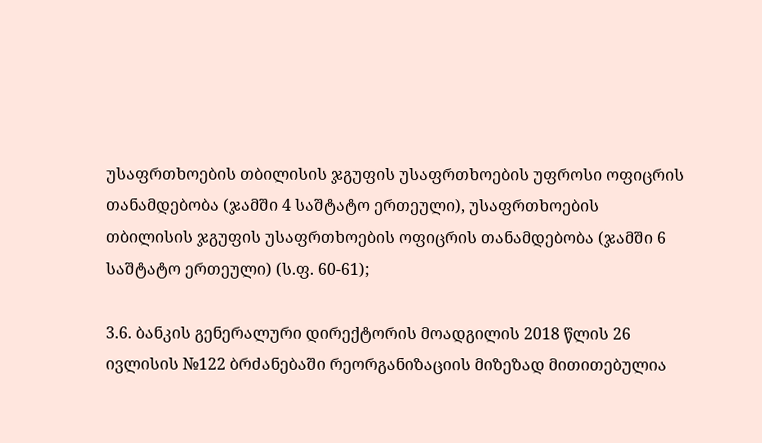უსაფრთხოების თბილისის ჯგუფის უსაფრთხოების უფროსი ოფიცრის თანამდებობა (ჯამში 4 საშტატო ერთეული), უსაფრთხოების თბილისის ჯგუფის უსაფრთხოების ოფიცრის თანამდებობა (ჯამში 6 საშტატო ერთეული) (ს.ფ. 60-61);

3.6. ბანკის გენერალური დირექტორის მოადგილის 2018 წლის 26 ივლისის №122 ბრძანებაში რეორგანიზაციის მიზეზად მითითებულია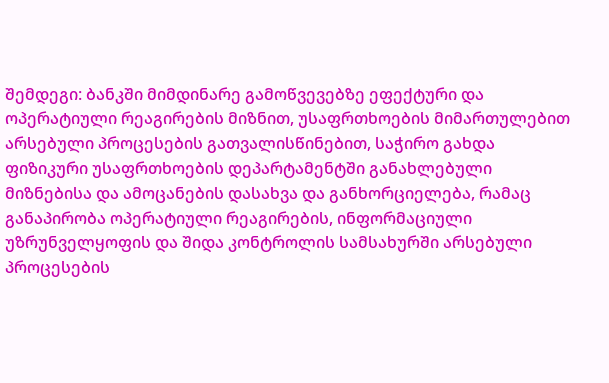შემდეგი: ბანკში მიმდინარე გამოწვევებზე ეფექტური და ოპერატიული რეაგირების მიზნით, უსაფრთხოების მიმართულებით არსებული პროცესების გათვალისწინებით, საჭირო გახდა ფიზიკური უსაფრთხოების დეპარტამენტში განახლებული მიზნებისა და ამოცანების დასახვა და განხორციელება, რამაც განაპირობა ოპერატიული რეაგირების, ინფორმაციული უზრუნველყოფის და შიდა კონტროლის სამსახურში არსებული პროცესების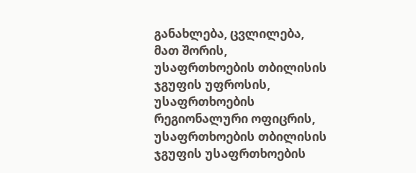განახლება, ცვლილება, მათ შორის, უსაფრთხოების თბილისის ჯგუფის უფროსის, უსაფრთხოების რეგიონალური ოფიცრის, უსაფრთხოების თბილისის ჯგუფის უსაფრთხოების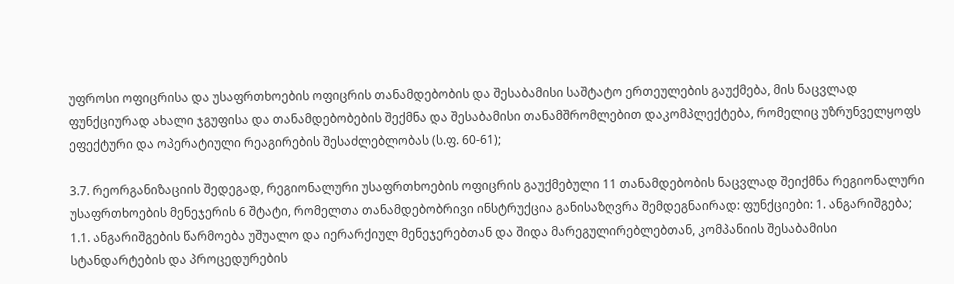უფროსი ოფიცრისა და უსაფრთხოების ოფიცრის თანამდებობის და შესაბამისი საშტატო ერთეულების გაუქმება, მის ნაცვლად ფუნქციურად ახალი ჯგუფისა და თანამდებობების შექმნა და შესაბამისი თანამშრომლებით დაკომპლექტება, რომელიც უზრუნველყოფს ეფექტური და ოპერატიული რეაგირების შესაძლებლობას (ს.ფ. 60-61);

3.7. რეორგანიზაციის შედეგად, რეგიონალური უსაფრთხოების ოფიცრის გაუქმებული 11 თანამდებობის ნაცვლად შეიქმნა რეგიონალური უსაფრთხოების მენეჯერის 6 შტატი, რომელთა თანამდებობრივი ინსტრუქცია განისაზღვრა შემდეგნაირად: ფუნქციები: 1. ანგარიშგება; 1.1. ანგარიშგების წარმოება უშუალო და იერარქიულ მენეჯერებთან და შიდა მარეგულირებლებთან, კომპანიის შესაბამისი სტანდარტების და პროცედურების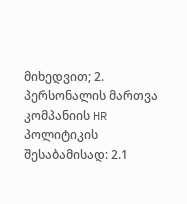მიხედვით; 2. პერსონალის მართვა კომპანიის HR პოლიტიკის შესაბამისად: 2.1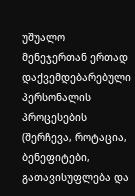უშუალო მენეჯერთან ერთად დაქვემდებარებული პერსონალის პროცესების (შერჩევა, როტაცია, ბენეფიტები, გათავისუფლება და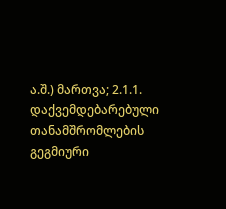ა.შ.) მართვა; 2.1.1. დაქვემდებარებული თანამშრომლების გეგმიური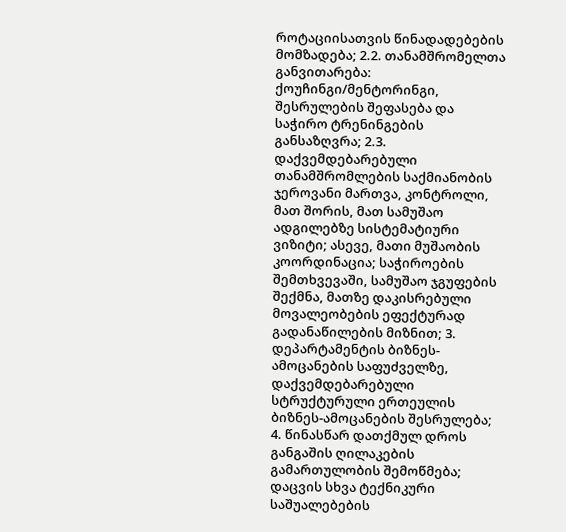როტაციისათვის წინადადებების მომზადება; 2.2. თანამშრომელთა განვითარება: ქოუჩინგი/მენტორინგი, შესრულების შეფასება და საჭირო ტრენინგების განსაზღვრა; 2.3. დაქვემდებარებული თანამშრომლების საქმიანობის ჯეროვანი მართვა, კონტროლი, მათ შორის, მათ სამუშაო ადგილებზე სისტემატიური ვიზიტი; ასევე, მათი მუშაობის კოორდინაცია; საჭიროების შემთხვევაში, სამუშაო ჯგუფების შექმნა, მათზე დაკისრებული მოვალეობების ეფექტურად გადანაწილების მიზნით; 3. დეპარტამენტის ბიზნეს-ამოცანების საფუძველზე, დაქვემდებარებული სტრუქტურული ერთეულის ბიზნეს-ამოცანების შესრულება; 4. წინასწარ დათქმულ დროს განგაშის ღილაკების გამართულობის შემოწმება; დაცვის სხვა ტექნიკური საშუალებების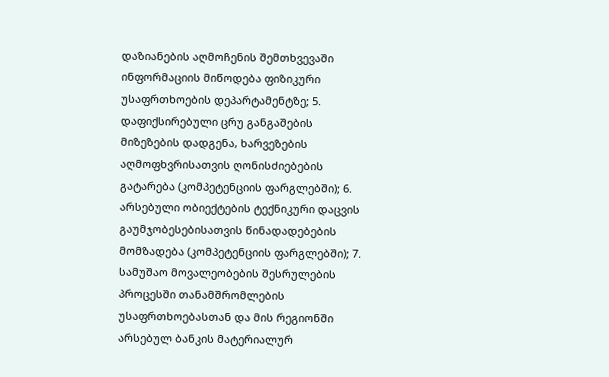დაზიანების აღმოჩენის შემთხვევაში ინფორმაციის მიწოდება ფიზიკური უსაფრთხოების დეპარტამენტზე; 5. დაფიქსირებული ცრუ განგაშების მიზეზების დადგენა, ხარვეზების აღმოფხვრისათვის ღონისძიებების გატარება (კომპეტენციის ფარგლებში); 6. არსებული ობიექტების ტექნიკური დაცვის გაუმჯობესებისათვის წინადადებების მომზადება (კომპეტენციის ფარგლებში); 7. სამუშაო მოვალეობების შესრულების პროცესში თანამშრომლების უსაფრთხოებასთან და მის რეგიონში არსებულ ბანკის მატერიალურ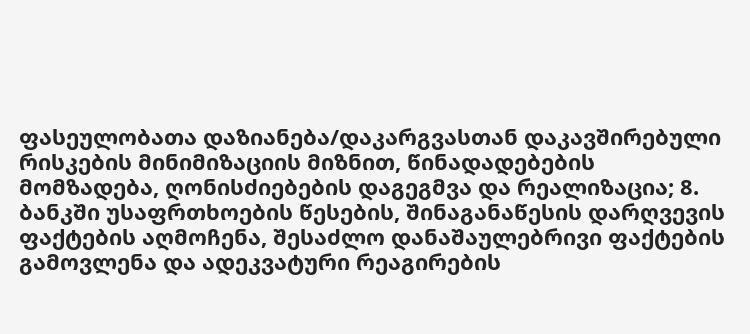ფასეულობათა დაზიანება/დაკარგვასთან დაკავშირებული რისკების მინიმიზაციის მიზნით, წინადადებების მომზადება, ღონისძიებების დაგეგმვა და რეალიზაცია; 8. ბანკში უსაფრთხოების წესების, შინაგანაწესის დარღვევის ფაქტების აღმოჩენა, შესაძლო დანაშაულებრივი ფაქტების გამოვლენა და ადეკვატური რეაგირების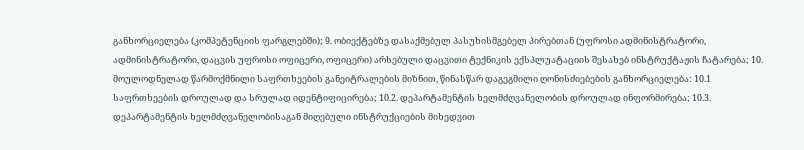განხორციელება (კომპეტენციის ფარგლებში); 9. ობიექტებზე დასაქმებულ პასუხისმგებელ პირებთან (უფროსი ადმინისტრატორი, ადმინისტრატორი, დაცვის უფროსი ოფიცერი, ოფიცერი) არსებული დაცვითი ტექნიკის ექსპლუატაციის შესახებ ინსტრუქტაჟის ჩატარება; 10. მოულოდნელად წარმოქმნილი საფრთხეების განეიტრალების მიზნით, წინასწარ დაგეგმილი ღონისძიებების განხორციელება: 10.1 საფრთხეების დროულად და სრულად იდენტიფიცირება; 10.2. დეპარტამენტის ხელმძღვანელობის დროულად ინფორმირება; 10.3. დეპარტამენტის ხელმძღვანელობისაგან მიღებული ინსტრუქციების მიხედვით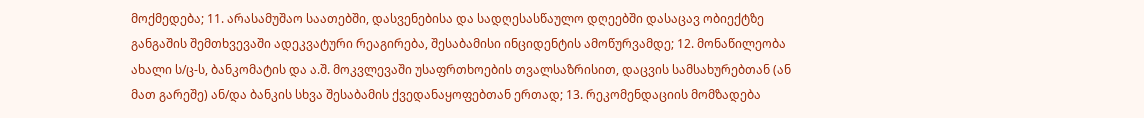მოქმედება; 11. არასამუშაო საათებში, დასვენებისა და სადღესასწაულო დღეებში დასაცავ ობიექტზე განგაშის შემთხვევაში ადეკვატური რეაგირება, შესაბამისი ინციდენტის ამოწურვამდე; 12. მონაწილეობა ახალი ს/ც-ს, ბანკომატის და ა.შ. მოკვლევაში უსაფრთხოების თვალსაზრისით, დაცვის სამსახურებთან (ან მათ გარეშე) ან/და ბანკის სხვა შესაბამის ქვედანაყოფებთან ერთად; 13. რეკომენდაციის მომზადება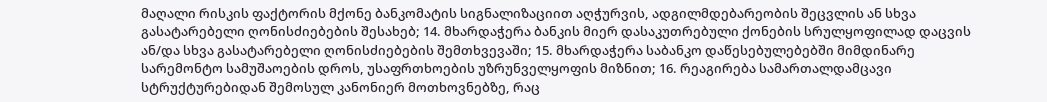მაღალი რისკის ფაქტორის მქონე ბანკომატის სიგნალიზაციით აღჭურვის, ადგილმდებარეობის შეცვლის ან სხვა გასატარებელი ღონისძიებების შესახებ; 14. მხარდაჭერა ბანკის მიერ დასაკუთრებული ქონების სრულყოფილად დაცვის ან/და სხვა გასატარებელი ღონისძიებების შემთხვევაში; 15. მხარდაჭერა საბანკო დაწესებულებებში მიმდინარე სარემონტო სამუშაოების დროს, უსაფრთხოების უზრუნველყოფის მიზნით; 16. რეაგირება სამართალდამცავი სტრუქტურებიდან შემოსულ კანონიერ მოთხოვნებზე, რაც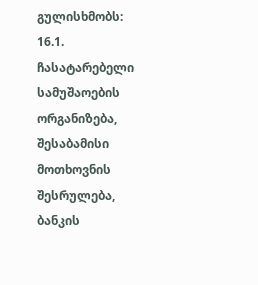გულისხმობს: 16.1. ჩასატარებელი სამუშაოების ორგანიზება, შესაბამისი მოთხოვნის შესრულება, ბანკის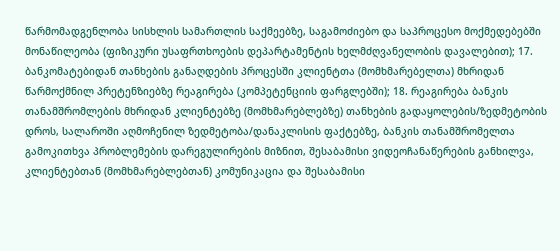წარმომადგენლობა სისხლის სამართლის საქმეებზე, საგამოძიებო და საპროცესო მოქმედებებში მონაწილეობა (ფიზიკური უსაფრთხოების დეპარტამენტის ხელმძღვანელობის დავალებით); 17. ბანკომატებიდან თანხების განაღდების პროცესში კლიენტთა (მომხმარებელთა) მხრიდან წარმოქმნილ პრეტენზიებზე რეაგირება (კომპეტენციის ფარგლებში); 18. რეაგირება ბანკის თანამშრომლების მხრიდან კლიენტებზე (მომხმარებლებზე) თანხების გადაყოლების/ზედმეტობის დროს, სალაროში აღმოჩენილ ზედმეტობა/დანაკლისის ფაქტებზე, ბანკის თანამშრომელთა გამოკითხვა პრობლემების დარეგულირების მიზნით, შესაბამისი ვიდეოჩანაწერების განხილვა, კლიენტებთან (მომხმარებლებთან) კომუნიკაცია და შესაბამისი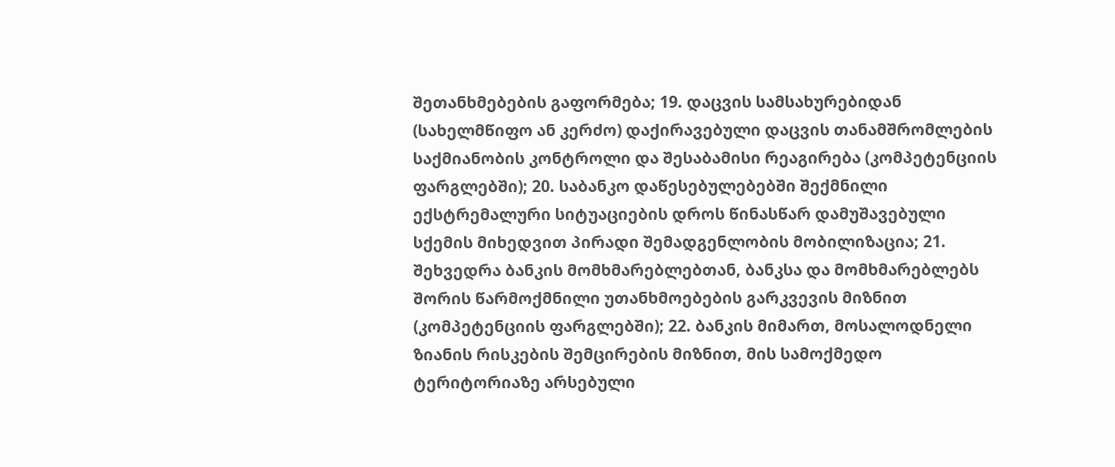შეთანხმებების გაფორმება; 19. დაცვის სამსახურებიდან (სახელმწიფო ან კერძო) დაქირავებული დაცვის თანამშრომლების საქმიანობის კონტროლი და შესაბამისი რეაგირება (კომპეტენციის ფარგლებში); 20. საბანკო დაწესებულებებში შექმნილი ექსტრემალური სიტუაციების დროს წინასწარ დამუშავებული სქემის მიხედვით პირადი შემადგენლობის მობილიზაცია; 21. შეხვედრა ბანკის მომხმარებლებთან, ბანკსა და მომხმარებლებს შორის წარმოქმნილი უთანხმოებების გარკვევის მიზნით (კომპეტენციის ფარგლებში); 22. ბანკის მიმართ, მოსალოდნელი ზიანის რისკების შემცირების მიზნით, მის სამოქმედო ტერიტორიაზე არსებული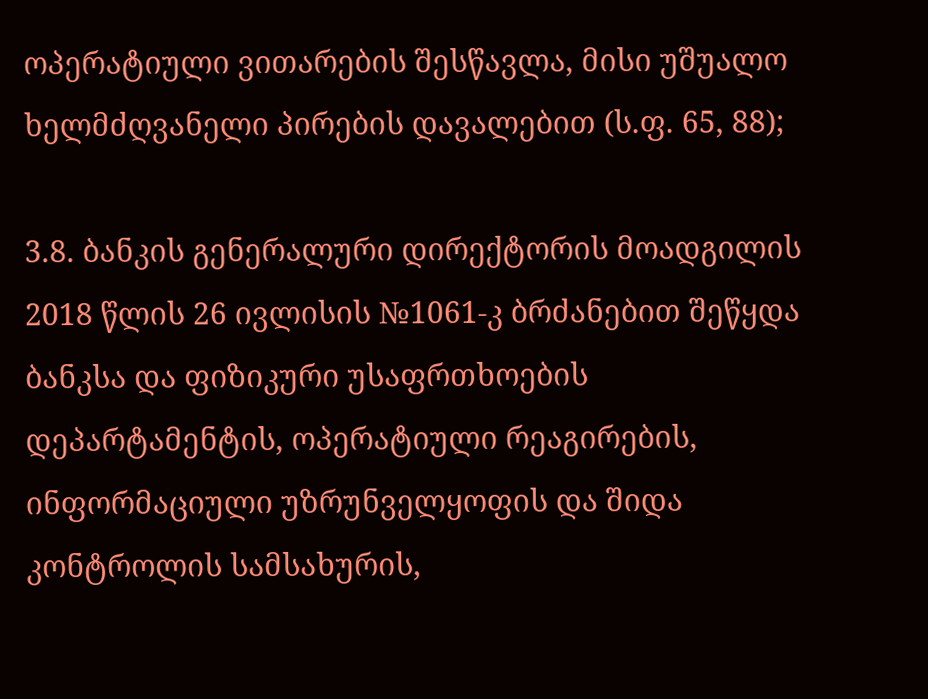ოპერატიული ვითარების შესწავლა, მისი უშუალო ხელმძღვანელი პირების დავალებით (ს.ფ. 65, 88);

3.8. ბანკის გენერალური დირექტორის მოადგილის 2018 წლის 26 ივლისის №1061-კ ბრძანებით შეწყდა ბანკსა და ფიზიკური უსაფრთხოების დეპარტამენტის, ოპერატიული რეაგირების, ინფორმაციული უზრუნველყოფის და შიდა კონტროლის სამსახურის,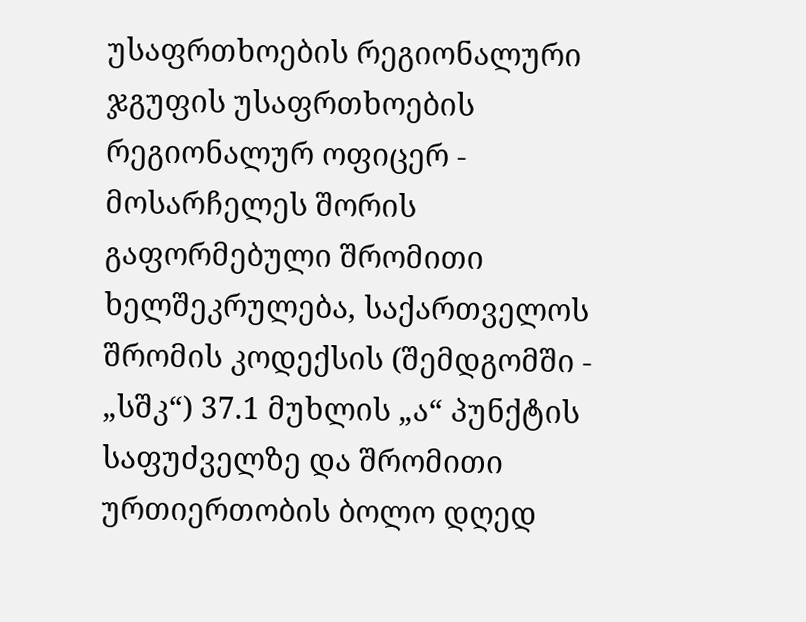უსაფრთხოების რეგიონალური ჯგუფის უსაფრთხოების რეგიონალურ ოფიცერ - მოსარჩელეს შორის გაფორმებული შრომითი ხელშეკრულება, საქართველოს შრომის კოდექსის (შემდგომში - „სშკ“) 37.1 მუხლის „ა“ პუნქტის საფუძველზე და შრომითი ურთიერთობის ბოლო დღედ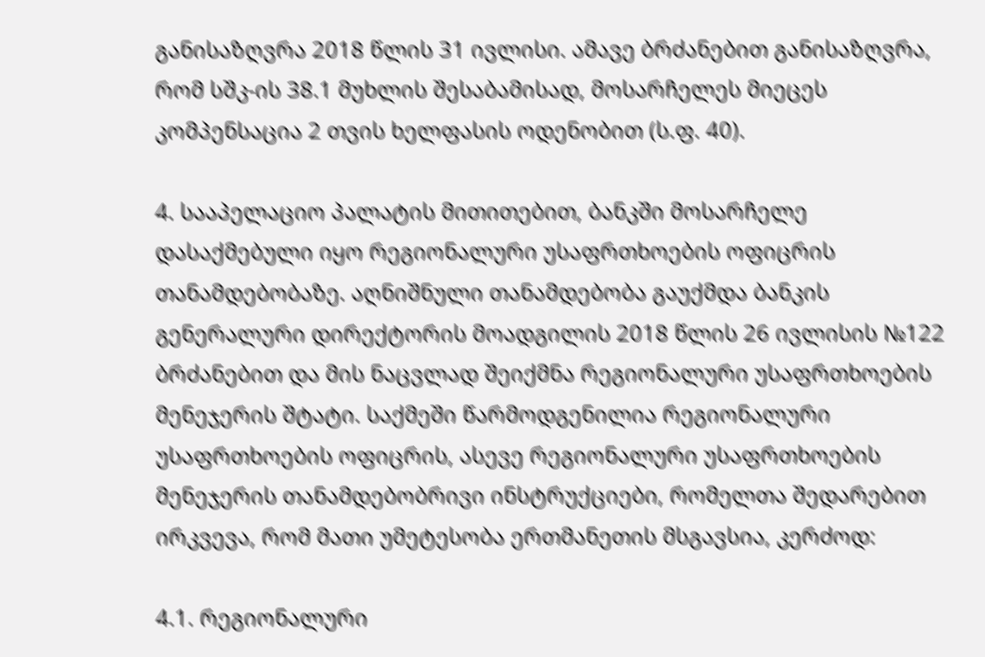განისაზღვრა 2018 წლის 31 ივლისი. ამავე ბრძანებით განისაზღვრა, რომ სშკ-ის 38.1 მუხლის შესაბამისად, მოსარჩელეს მიეცეს კომპენსაცია 2 თვის ხელფასის ოდენობით (ს.ფ. 40).

4. სააპელაციო პალატის მითითებით, ბანკში მოსარჩელე დასაქმებული იყო რეგიონალური უსაფრთხოების ოფიცრის თანამდებობაზე. აღნიშნული თანამდებობა გაუქმდა ბანკის გენერალური დირექტორის მოადგილის 2018 წლის 26 ივლისის №122 ბრძანებით და მის ნაცვლად შეიქმნა რეგიონალური უსაფრთხოების მენეჯერის შტატი. საქმეში წარმოდგენილია რეგიონალური უსაფრთხოების ოფიცრის, ასევე რეგიონალური უსაფრთხოების მენეჯერის თანამდებობრივი ინსტრუქციები, რომელთა შედარებით ირკვევა, რომ მათი უმეტესობა ერთმანეთის მსგავსია, კერძოდ:

4.1. რეგიონალური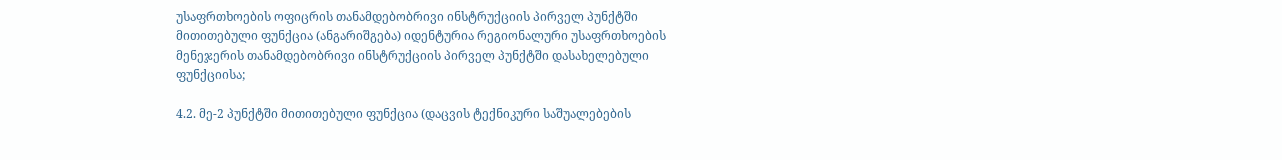უსაფრთხოების ოფიცრის თანამდებობრივი ინსტრუქციის პირველ პუნქტში მითითებული ფუნქცია (ანგარიშგება) იდენტურია რეგიონალური უსაფრთხოების მენეჯერის თანამდებობრივი ინსტრუქციის პირველ პუნქტში დასახელებული ფუნქციისა;

4.2. მე-2 პუნქტში მითითებული ფუნქცია (დაცვის ტექნიკური საშუალებების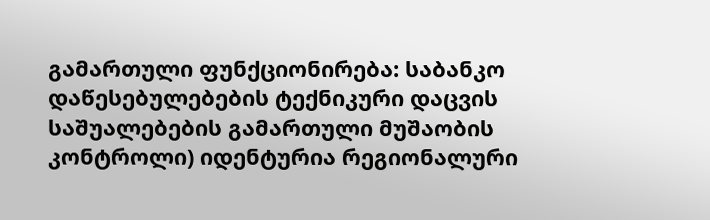გამართული ფუნქციონირება: საბანკო დაწესებულებების ტექნიკური დაცვის საშუალებების გამართული მუშაობის კონტროლი) იდენტურია რეგიონალური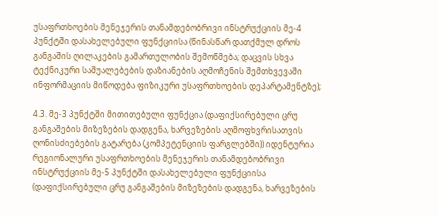უსაფრთხოების მენეჯერის თანამდებობრივი ინსტრუქციის მე-4 პუნქტში დასახელებული ფუნქციისა (წინასწარ დათქმულ დროს განგაშის ღილაკების გამართულობის შემოწმება; დაცვის სხვა ტექნიკური საშუალებების დაზიანების აღმოჩენის შემთხვევაში ინფორმაციის მიწოდება ფიზიკური უსაფრთხოების დეპარტამენტზე);

4.3. მე-3 პუნქტში მითითებული ფუნქცია (დაფიქსირებული ცრუ განგაშების მიზეზების დადგენა, ხარვეზების აღმოფხვრისათვის ღონისძიებების გატარება (კომპეტენციის ფარგლებში)) იდენტურია რეგიონალური უსაფრთხოების მენეჯერის თანამდებობრივი ინსტრუქციის მე-5 პუნქტში დასახელებული ფუნქციისა (დაფიქსირებული ცრუ განგაშების მიზეზების დადგენა, ხარვეზების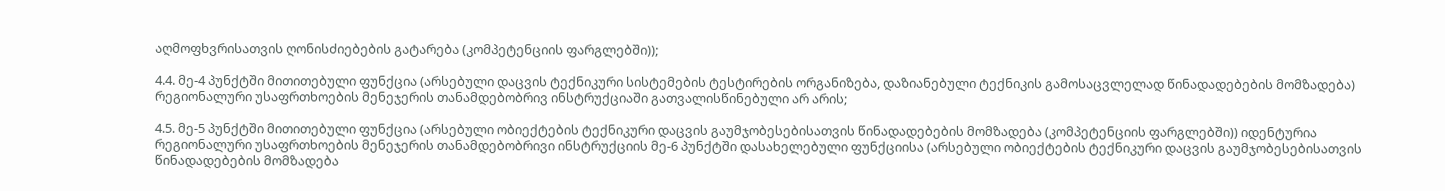აღმოფხვრისათვის ღონისძიებების გატარება (კომპეტენციის ფარგლებში));

4.4. მე-4 პუნქტში მითითებული ფუნქცია (არსებული დაცვის ტექნიკური სისტემების ტესტირების ორგანიზება, დაზიანებული ტექნიკის გამოსაცვლელად წინადადებების მომზადება) რეგიონალური უსაფრთხოების მენეჯერის თანამდებობრივ ინსტრუქციაში გათვალისწინებული არ არის;

4.5. მე-5 პუნქტში მითითებული ფუნქცია (არსებული ობიექტების ტექნიკური დაცვის გაუმჯობესებისათვის წინადადებების მომზადება (კომპეტენციის ფარგლებში)) იდენტურია რეგიონალური უსაფრთხოების მენეჯერის თანამდებობრივი ინსტრუქციის მე-6 პუნქტში დასახელებული ფუნქციისა (არსებული ობიექტების ტექნიკური დაცვის გაუმჯობესებისათვის წინადადებების მომზადება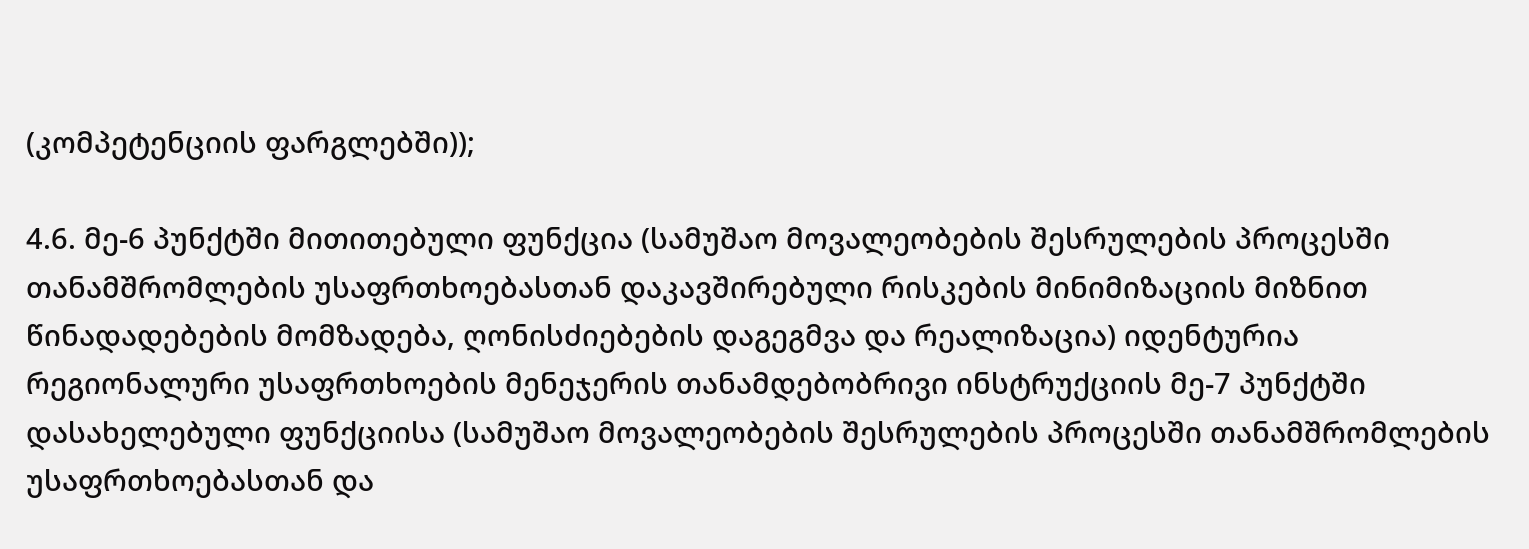(კომპეტენციის ფარგლებში));

4.6. მე-6 პუნქტში მითითებული ფუნქცია (სამუშაო მოვალეობების შესრულების პროცესში თანამშრომლების უსაფრთხოებასთან დაკავშირებული რისკების მინიმიზაციის მიზნით წინადადებების მომზადება, ღონისძიებების დაგეგმვა და რეალიზაცია) იდენტურია რეგიონალური უსაფრთხოების მენეჯერის თანამდებობრივი ინსტრუქციის მე-7 პუნქტში დასახელებული ფუნქციისა (სამუშაო მოვალეობების შესრულების პროცესში თანამშრომლების უსაფრთხოებასთან და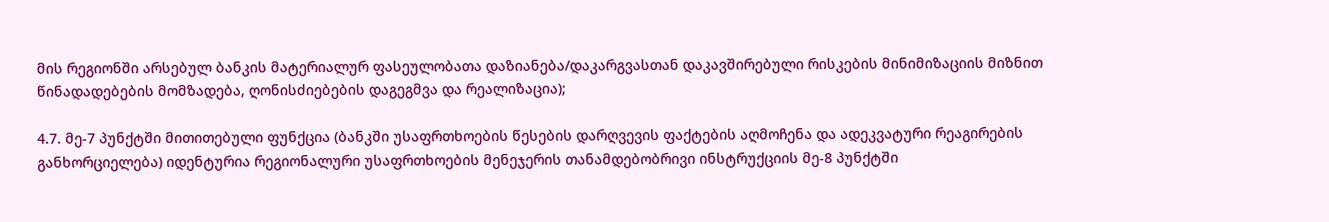მის რეგიონში არსებულ ბანკის მატერიალურ ფასეულობათა დაზიანება/დაკარგვასთან დაკავშირებული რისკების მინიმიზაციის მიზნით წინადადებების მომზადება, ღონისძიებების დაგეგმვა და რეალიზაცია);

4.7. მე-7 პუნქტში მითითებული ფუნქცია (ბანკში უსაფრთხოების წესების დარღვევის ფაქტების აღმოჩენა და ადეკვატური რეაგირების განხორციელება) იდენტურია რეგიონალური უსაფრთხოების მენეჯერის თანამდებობრივი ინსტრუქციის მე-8 პუნქტში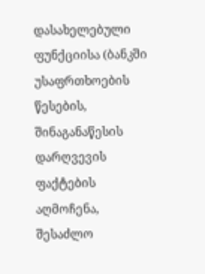დასახელებული ფუნქციისა (ბანკში უსაფრთხოების წესების, შინაგანაწესის დარღვევის ფაქტების აღმოჩენა, შესაძლო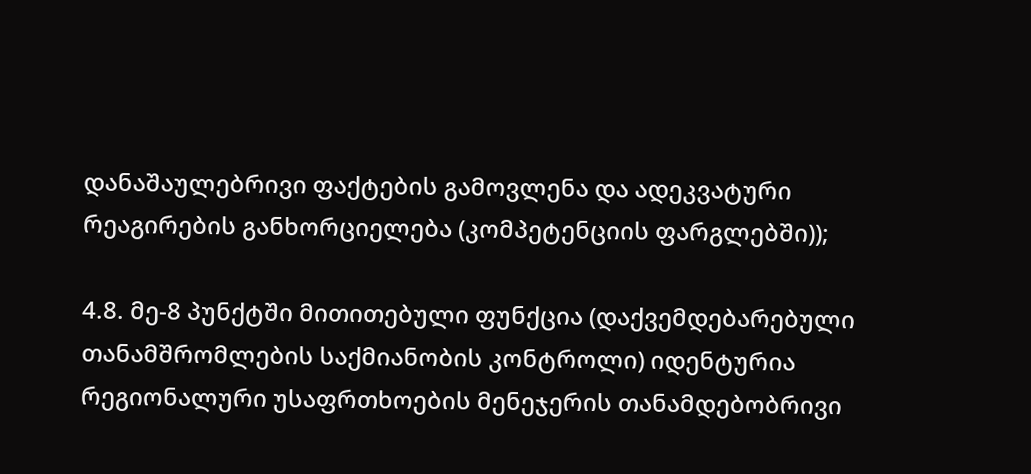დანაშაულებრივი ფაქტების გამოვლენა და ადეკვატური რეაგირების განხორციელება (კომპეტენციის ფარგლებში));

4.8. მე-8 პუნქტში მითითებული ფუნქცია (დაქვემდებარებული თანამშრომლების საქმიანობის კონტროლი) იდენტურია რეგიონალური უსაფრთხოების მენეჯერის თანამდებობრივი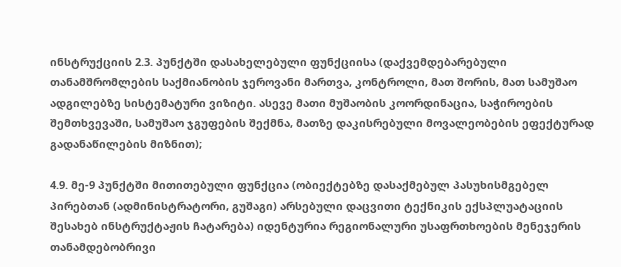ინსტრუქციის 2.3. პუნქტში დასახელებული ფუნქციისა (დაქვემდებარებული თანამშრომლების საქმიანობის ჯეროვანი მართვა, კონტროლი, მათ შორის, მათ სამუშაო ადგილებზე სისტემატური ვიზიტი. ასევე მათი მუშაობის კოორდინაცია, საჭიროების შემთხვევაში, სამუშაო ჯგუფების შექმნა, მათზე დაკისრებული მოვალეობების ეფექტურად გადანაწილების მიზნით);

4.9. მე-9 პუნქტში მითითებული ფუნქცია (ობიექტებზე დასაქმებულ პასუხისმგებელ პირებთან (ადმინისტრატორი, გუშაგი) არსებული დაცვითი ტექნიკის ექსპლუატაციის შესახებ ინსტრუქტაჟის ჩატარება) იდენტურია რეგიონალური უსაფრთხოების მენეჯერის თანამდებობრივი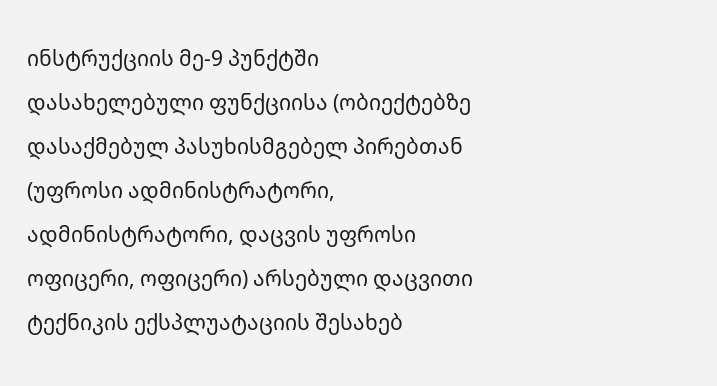ინსტრუქციის მე-9 პუნქტში დასახელებული ფუნქციისა (ობიექტებზე დასაქმებულ პასუხისმგებელ პირებთან (უფროსი ადმინისტრატორი, ადმინისტრატორი, დაცვის უფროსი ოფიცერი, ოფიცერი) არსებული დაცვითი ტექნიკის ექსპლუატაციის შესახებ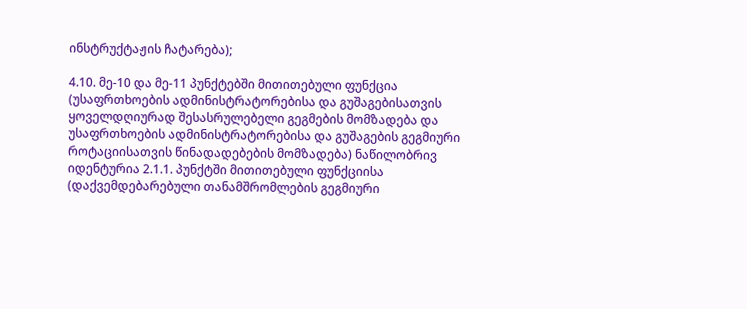ინსტრუქტაჟის ჩატარება);

4.10. მე-10 და მე-11 პუნქტებში მითითებული ფუნქცია (უსაფრთხოების ადმინისტრატორებისა და გუშაგებისათვის ყოველდღიურად შესასრულებელი გეგმების მომზადება და უსაფრთხოების ადმინისტრატორებისა და გუშაგების გეგმიური როტაციისათვის წინადადებების მომზადება) ნაწილობრივ იდენტურია 2.1.1. პუნქტში მითითებული ფუნქციისა (დაქვემდებარებული თანამშრომლების გეგმიური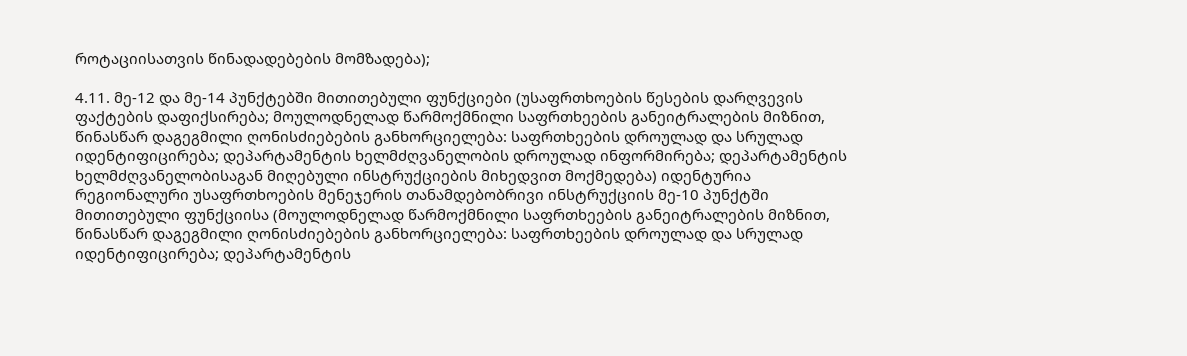როტაციისათვის წინადადებების მომზადება);

4.11. მე-12 და მე-14 პუნქტებში მითითებული ფუნქციები (უსაფრთხოების წესების დარღვევის ფაქტების დაფიქსირება; მოულოდნელად წარმოქმნილი საფრთხეების განეიტრალების მიზნით, წინასწარ დაგეგმილი ღონისძიებების განხორციელება: საფრთხეების დროულად და სრულად იდენტიფიცირება; დეპარტამენტის ხელმძღვანელობის დროულად ინფორმირება; დეპარტამენტის ხელმძღვანელობისაგან მიღებული ინსტრუქციების მიხედვით მოქმედება) იდენტურია რეგიონალური უსაფრთხოების მენეჯერის თანამდებობრივი ინსტრუქციის მე-10 პუნქტში მითითებული ფუნქციისა (მოულოდნელად წარმოქმნილი საფრთხეების განეიტრალების მიზნით, წინასწარ დაგეგმილი ღონისძიებების განხორციელება: საფრთხეების დროულად და სრულად იდენტიფიცირება; დეპარტამენტის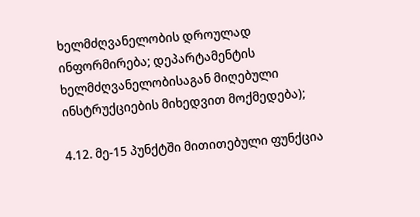ხელმძღვანელობის დროულად ინფორმირება; დეპარტამენტის ხელმძღვანელობისაგან მიღებული ინსტრუქციების მიხედვით მოქმედება);

4.12. მე-15 პუნქტში მითითებული ფუნქცია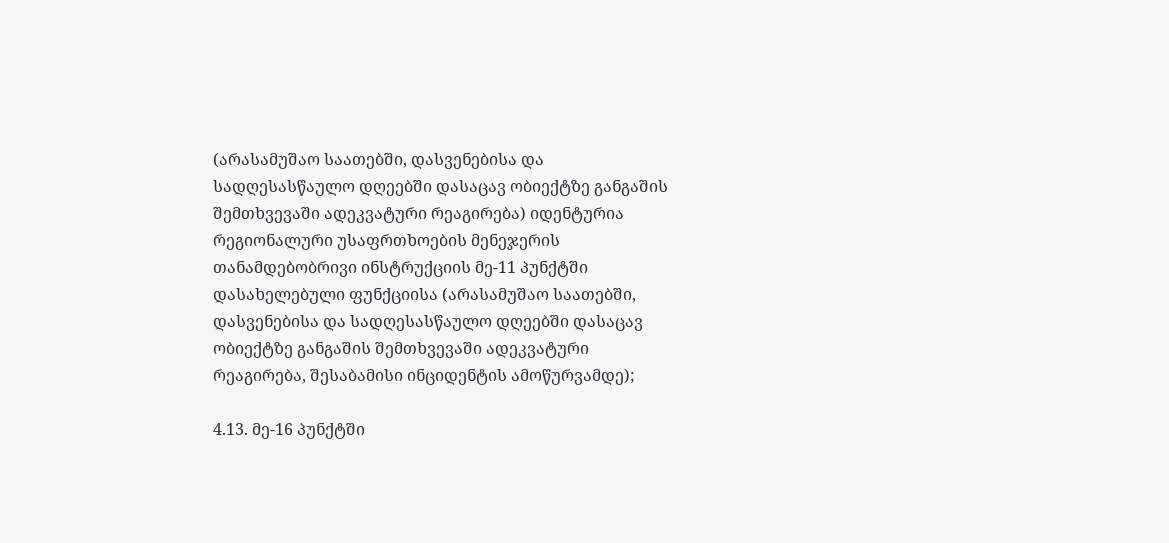(არასამუშაო საათებში, დასვენებისა და სადღესასწაულო დღეებში დასაცავ ობიექტზე განგაშის შემთხვევაში ადეკვატური რეაგირება) იდენტურია რეგიონალური უსაფრთხოების მენეჯერის თანამდებობრივი ინსტრუქციის მე-11 პუნქტში დასახელებული ფუნქციისა (არასამუშაო საათებში, დასვენებისა და სადღესასწაულო დღეებში დასაცავ ობიექტზე განგაშის შემთხვევაში ადეკვატური რეაგირება, შესაბამისი ინციდენტის ამოწურვამდე);

4.13. მე-16 პუნქტში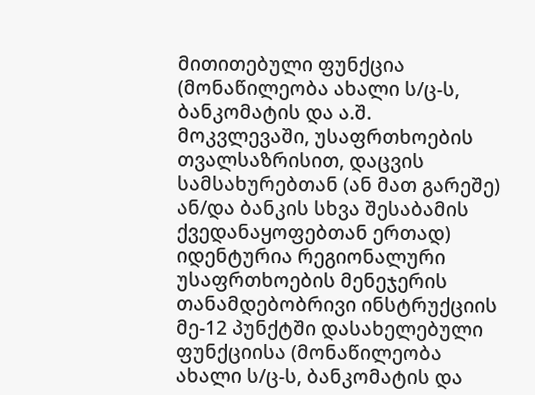მითითებული ფუნქცია (მონაწილეობა ახალი ს/ც-ს, ბანკომატის და ა.შ. მოკვლევაში, უსაფრთხოების თვალსაზრისით, დაცვის სამსახურებთან (ან მათ გარეშე) ან/და ბანკის სხვა შესაბამის ქვედანაყოფებთან ერთად) იდენტურია რეგიონალური უსაფრთხოების მენეჯერის თანამდებობრივი ინსტრუქციის მე-12 პუნქტში დასახელებული ფუნქციისა (მონაწილეობა ახალი ს/ც-ს, ბანკომატის და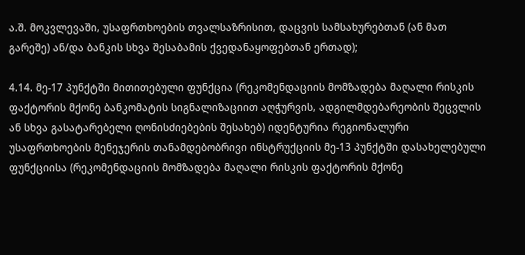ა.შ. მოკვლევაში, უსაფრთხოების თვალსაზრისით, დაცვის სამსახურებთან (ან მათ გარეშე) ან/და ბანკის სხვა შესაბამის ქვედანაყოფებთან ერთად);

4.14. მე-17 პუნქტში მითითებული ფუნქცია (რეკომენდაციის მომზადება მაღალი რისკის ფაქტორის მქონე ბანკომატის სიგნალიზაციით აღჭურვის, ადგილმდებარეობის შეცვლის ან სხვა გასატარებელი ღონისძიებების შესახებ) იდენტურია რეგიონალური უსაფრთხოების მენეჯერის თანამდებობრივი ინსტრუქციის მე-13 პუნქტში დასახელებული ფუნქციისა (რეკომენდაციის მომზადება მაღალი რისკის ფაქტორის მქონე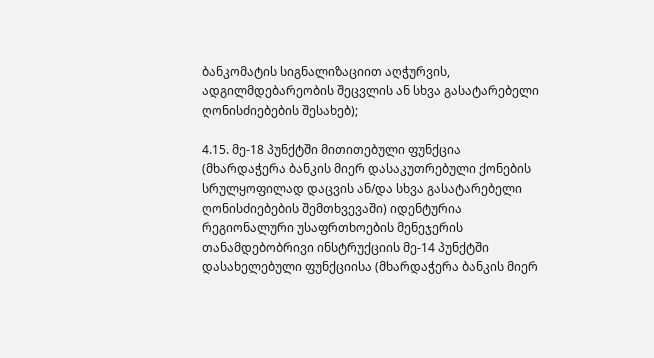ბანკომატის სიგნალიზაციით აღჭურვის, ადგილმდებარეობის შეცვლის ან სხვა გასატარებელი ღონისძიებების შესახებ);

4.15. მე-18 პუნქტში მითითებული ფუნქცია (მხარდაჭერა ბანკის მიერ დასაკუთრებული ქონების სრულყოფილად დაცვის ან/და სხვა გასატარებელი ღონისძიებების შემთხვევაში) იდენტურია რეგიონალური უსაფრთხოების მენეჯერის თანამდებობრივი ინსტრუქციის მე-14 პუნქტში დასახელებული ფუნქციისა (მხარდაჭერა ბანკის მიერ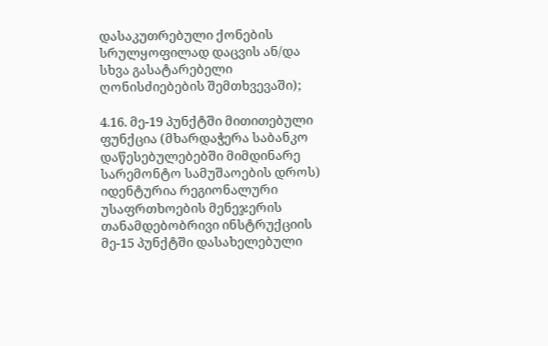დასაკუთრებული ქონების სრულყოფილად დაცვის ან/და სხვა გასატარებელი ღონისძიებების შემთხვევაში);

4.16. მე-19 პუნქტში მითითებული ფუნქცია (მხარდაჭერა საბანკო დაწესებულებებში მიმდინარე სარემონტო სამუშაოების დროს) იდენტურია რეგიონალური უსაფრთხოების მენეჯერის თანამდებობრივი ინსტრუქციის მე-15 პუნქტში დასახელებული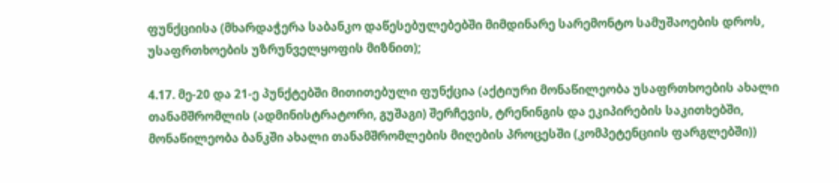ფუნქციისა (მხარდაჭერა საბანკო დაწესებულებებში მიმდინარე სარემონტო სამუშაოების დროს, უსაფრთხოების უზრუნველყოფის მიზნით);

4.17. მე-20 და 21-ე პუნქტებში მითითებული ფუნქცია (აქტიური მონაწილეობა უსაფრთხოების ახალი თანამშრომლის (ადმინისტრატორი, გუშაგი) შერჩევის, ტრენინგის და ეკიპირების საკითხებში, მონაწილეობა ბანკში ახალი თანამშრომლების მიღების პროცესში (კომპეტენციის ფარგლებში))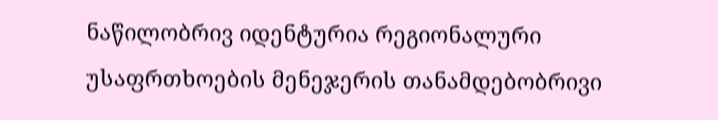ნაწილობრივ იდენტურია რეგიონალური უსაფრთხოების მენეჯერის თანამდებობრივი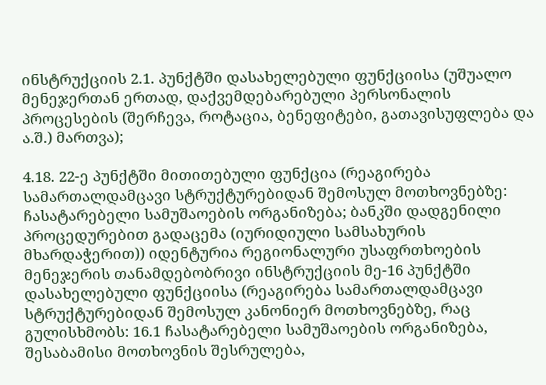ინსტრუქციის 2.1. პუნქტში დასახელებული ფუნქციისა (უშუალო მენეჯერთან ერთად, დაქვემდებარებული პერსონალის პროცესების (შერჩევა, როტაცია, ბენეფიტები, გათავისუფლება და ა.შ.) მართვა);

4.18. 22-ე პუნქტში მითითებული ფუნქცია (რეაგირება სამართალდამცავი სტრუქტურებიდან შემოსულ მოთხოვნებზე: ჩასატარებელი სამუშაოების ორგანიზება; ბანკში დადგენილი პროცედურებით გადაცემა (იურიდიული სამსახურის მხარდაჭერით)) იდენტურია რეგიონალური უსაფრთხოების მენეჯერის თანამდებობრივი ინსტრუქციის მე-16 პუნქტში დასახელებული ფუნქციისა (რეაგირება სამართალდამცავი სტრუქტურებიდან შემოსულ კანონიერ მოთხოვნებზე, რაც გულისხმობს: 16.1 ჩასატარებელი სამუშაოების ორგანიზება, შესაბამისი მოთხოვნის შესრულება,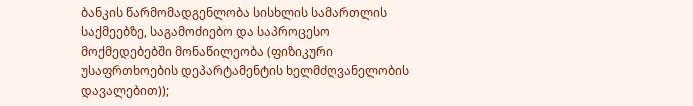ბანკის წარმომადგენლობა სისხლის სამართლის საქმეებზე, საგამოძიებო და საპროცესო მოქმედებებში მონაწილეობა (ფიზიკური უსაფრთხოების დეპარტამენტის ხელმძღვანელობის დავალებით));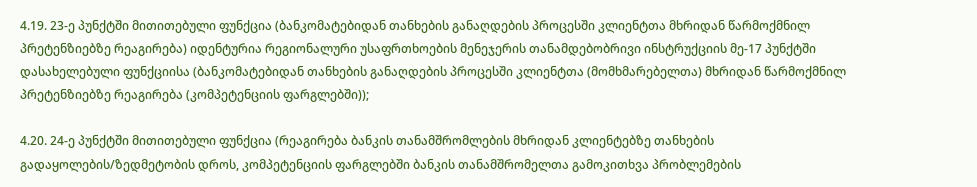4.19. 23-ე პუნქტში მითითებული ფუნქცია (ბანკომატებიდან თანხების განაღდების პროცესში კლიენტთა მხრიდან წარმოქმნილ პრეტენზიებზე რეაგირება) იდენტურია რეგიონალური უსაფრთხოების მენეჯერის თანამდებობრივი ინსტრუქციის მე-17 პუნქტში დასახელებული ფუნქციისა (ბანკომატებიდან თანხების განაღდების პროცესში კლიენტთა (მომხმარებელთა) მხრიდან წარმოქმნილ პრეტენზიებზე რეაგირება (კომპეტენციის ფარგლებში));

4.20. 24-ე პუნქტში მითითებული ფუნქცია (რეაგირება ბანკის თანამშრომლების მხრიდან კლიენტებზე თანხების გადაყოლების/ზედმეტობის დროს, კომპეტენციის ფარგლებში ბანკის თანამშრომელთა გამოკითხვა პრობლემების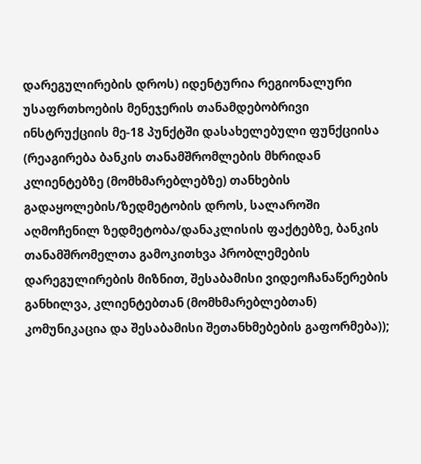დარეგულირების დროს) იდენტურია რეგიონალური უსაფრთხოების მენეჯერის თანამდებობრივი ინსტრუქციის მე-18 პუნქტში დასახელებული ფუნქციისა (რეაგირება ბანკის თანამშრომლების მხრიდან კლიენტებზე (მომხმარებლებზე) თანხების გადაყოლების/ზედმეტობის დროს, სალაროში აღმოჩენილ ზედმეტობა/დანაკლისის ფაქტებზე, ბანკის თანამშრომელთა გამოკითხვა პრობლემების დარეგულირების მიზნით, შესაბამისი ვიდეოჩანაწერების განხილვა, კლიენტებთან (მომხმარებლებთან) კომუნიკაცია და შესაბამისი შეთანხმებების გაფორმება));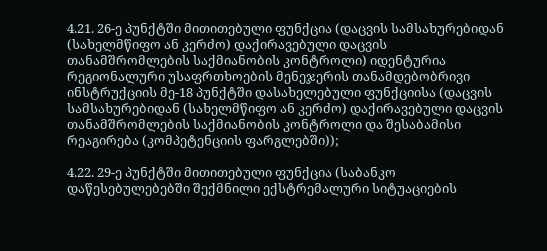4.21. 26-ე პუნქტში მითითებული ფუნქცია (დაცვის სამსახურებიდან (სახელმწიფო ან კერძო) დაქირავებული დაცვის თანამშრომლების საქმიანობის კონტროლი) იდენტურია რეგიონალური უსაფრთხოების მენეჯერის თანამდებობრივი ინსტრუქციის მე-18 პუნქტში დასახელებული ფუნქციისა (დაცვის სამსახურებიდან (სახელმწიფო ან კერძო) დაქირავებული დაცვის თანამშრომლების საქმიანობის კონტროლი და შესაბამისი რეაგირება (კომპეტენციის ფარგლებში));

4.22. 29-ე პუნქტში მითითებული ფუნქცია (საბანკო დაწესებულებებში შექმნილი ექსტრემალური სიტუაციების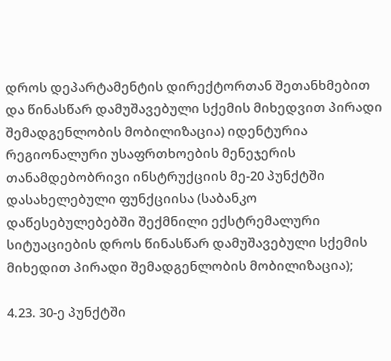დროს დეპარტამენტის დირექტორთან შეთანხმებით და წინასწარ დამუშავებული სქემის მიხედვით პირადი შემადგენლობის მობილიზაცია) იდენტურია რეგიონალური უსაფრთხოების მენეჯერის თანამდებობრივი ინსტრუქციის მე-20 პუნქტში დასახელებული ფუნქციისა (საბანკო დაწესებულებებში შექმნილი ექსტრემალური სიტუაციების დროს წინასწარ დამუშავებული სქემის მიხედით პირადი შემადგენლობის მობილიზაცია);

4.23. 30-ე პუნქტში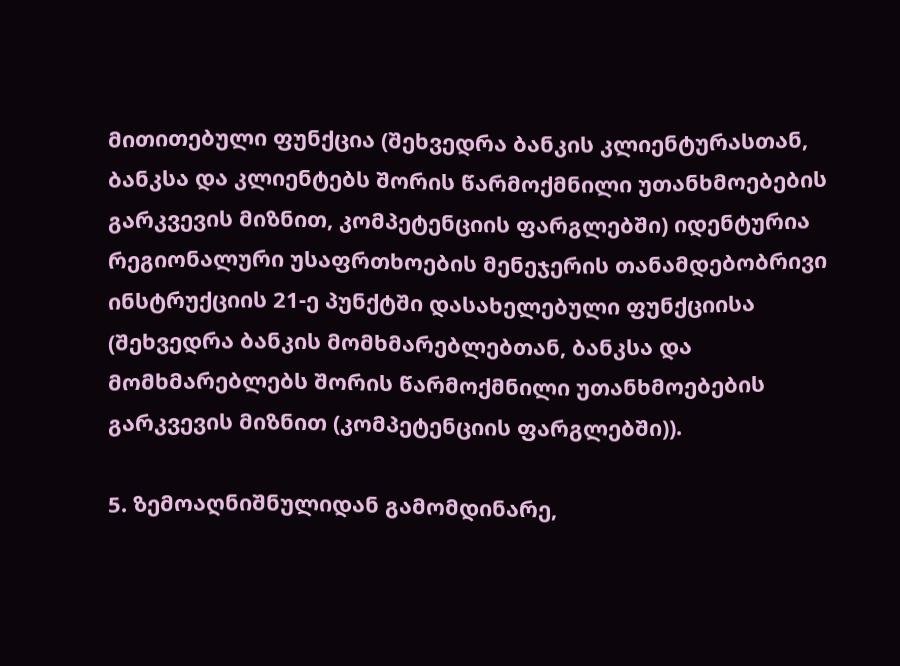მითითებული ფუნქცია (შეხვედრა ბანკის კლიენტურასთან, ბანკსა და კლიენტებს შორის წარმოქმნილი უთანხმოებების გარკვევის მიზნით, კომპეტენციის ფარგლებში) იდენტურია რეგიონალური უსაფრთხოების მენეჯერის თანამდებობრივი ინსტრუქციის 21-ე პუნქტში დასახელებული ფუნქციისა (შეხვედრა ბანკის მომხმარებლებთან, ბანკსა და მომხმარებლებს შორის წარმოქმნილი უთანხმოებების გარკვევის მიზნით (კომპეტენციის ფარგლებში)).

5. ზემოაღნიშნულიდან გამომდინარე,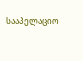სააპელაციო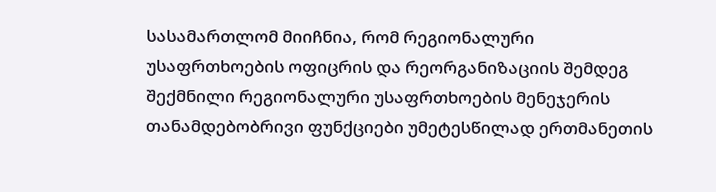სასამართლომ მიიჩნია, რომ რეგიონალური უსაფრთხოების ოფიცრის და რეორგანიზაციის შემდეგ შექმნილი რეგიონალური უსაფრთხოების მენეჯერის თანამდებობრივი ფუნქციები უმეტესწილად ერთმანეთის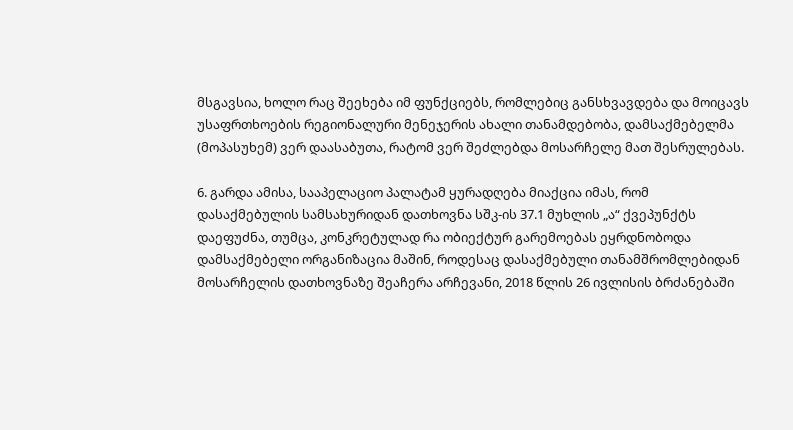მსგავსია, ხოლო რაც შეეხება იმ ფუნქციებს, რომლებიც განსხვავდება და მოიცავს უსაფრთხოების რეგიონალური მენეჯერის ახალი თანამდებობა, დამსაქმებელმა (მოპასუხემ) ვერ დაასაბუთა, რატომ ვერ შეძლებდა მოსარჩელე მათ შესრულებას.

6. გარდა ამისა, სააპელაციო პალატამ ყურადღება მიაქცია იმას, რომ დასაქმებულის სამსახურიდან დათხოვნა სშკ-ის 37.1 მუხლის „ა“ ქვეპუნქტს დაეფუძნა, თუმცა, კონკრეტულად რა ობიექტურ გარემოებას ეყრდნობოდა დამსაქმებელი ორგანიზაცია მაშინ, როდესაც დასაქმებული თანამშრომლებიდან მოსარჩელის დათხოვნაზე შეაჩერა არჩევანი, 2018 წლის 26 ივლისის ბრძანებაში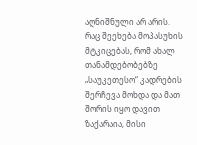აღნიშნული არ არის. რაც შეეხება მოპასუხის მტკიცებას, რომ ახალ თანამდებობებზე „საუკეთესო“ კადრების შერჩევა მოხდა და მათ შორის იყო დავით ზაქარაია, მისი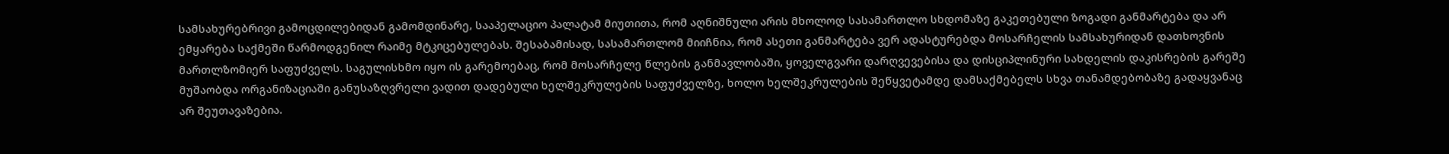სამსახურებრივი გამოცდილებიდან გამომდინარე, სააპელაციო პალატამ მიუთითა, რომ აღნიშნული არის მხოლოდ სასამართლო სხდომაზე გაკეთებული ზოგადი განმარტება და არ ემყარება საქმეში წარმოდგენილ რაიმე მტკიცებულებას. შესაბამისად, სასამართლომ მიიჩნია, რომ ასეთი განმარტება ვერ ადასტურებდა მოსარჩელის სამსახურიდან დათხოვნის მართლზომიერ საფუძველს. საგულისხმო იყო ის გარემოებაც, რომ მოსარჩელე წლების განმავლობაში, ყოველგვარი დარღვევებისა და დისციპლინური სახდელის დაკისრების გარეშე მუშაობდა ორგანიზაციაში განუსაზღვრელი ვადით დადებული ხელშეკრულების საფუძველზე, ხოლო ხელშეკრულების შეწყვეტამდე დამსაქმებელს სხვა თანამდებობაზე გადაყვანაც არ შეუთავაზებია.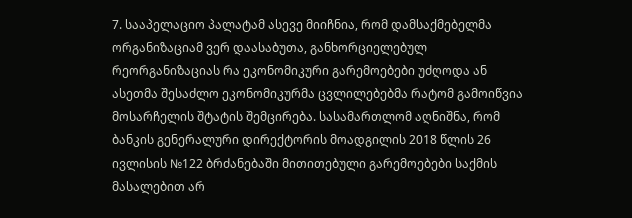7. სააპელაციო პალატამ ასევე მიიჩნია, რომ დამსაქმებელმა ორგანიზაციამ ვერ დაასაბუთა, განხორციელებულ რეორგანიზაციას რა ეკონომიკური გარემოებები უძღოდა ან ასეთმა შესაძლო ეკონომიკურმა ცვლილებებმა რატომ გამოიწვია მოსარჩელის შტატის შემცირება. სასამართლომ აღნიშნა, რომ ბანკის გენერალური დირექტორის მოადგილის 2018 წლის 26 ივლისის №122 ბრძანებაში მითითებული გარემოებები საქმის მასალებით არ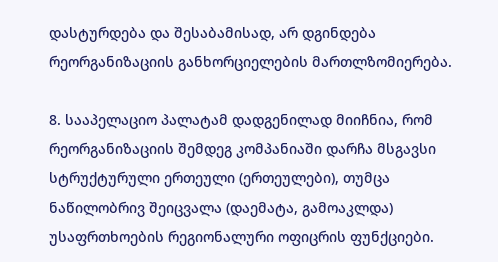დასტურდება და შესაბამისად, არ დგინდება რეორგანიზაციის განხორციელების მართლზომიერება.

8. სააპელაციო პალატამ დადგენილად მიიჩნია, რომ რეორგანიზაციის შემდეგ კომპანიაში დარჩა მსგავსი სტრუქტურული ერთეული (ერთეულები), თუმცა ნაწილობრივ შეიცვალა (დაემატა, გამოაკლდა) უსაფრთხოების რეგიონალური ოფიცრის ფუნქციები.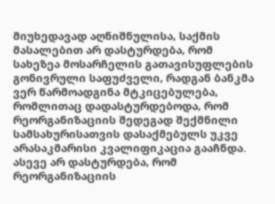მიუხედავად აღნიშნულისა, საქმის მასალებით არ დასტურდება, რომ სახეზეა მოსარჩელის გათავისუფლების გონივრული საფუძველი, რადგან ბანკმა ვერ წარმოადგინა მტკიცებულება, რომლითაც დადასტურდებოდა, რომ რეორგანიზაციის შედეგად შექმნილი სამსახურისათვის დასაქმებულს უკვე არასაკმარისი კვალიფიკაცია გააჩნდა. ასევე არ დასტურდება, რომ რეორგანიზაციის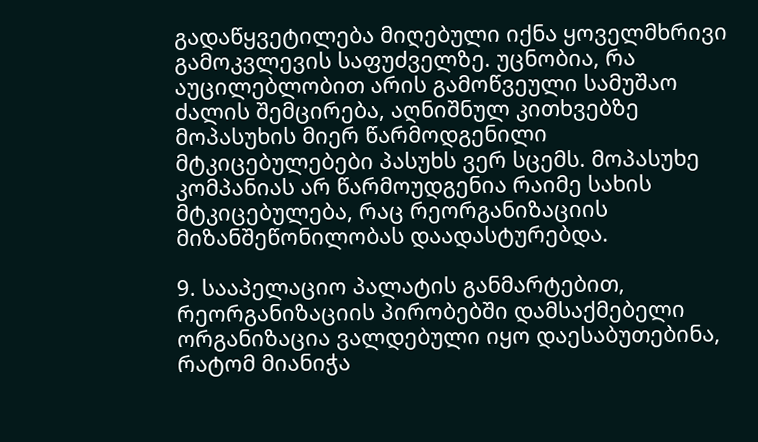გადაწყვეტილება მიღებული იქნა ყოველმხრივი გამოკვლევის საფუძველზე. უცნობია, რა აუცილებლობით არის გამოწვეული სამუშაო ძალის შემცირება, აღნიშნულ კითხვებზე მოპასუხის მიერ წარმოდგენილი მტკიცებულებები პასუხს ვერ სცემს. მოპასუხე კომპანიას არ წარმოუდგენია რაიმე სახის მტკიცებულება, რაც რეორგანიზაციის მიზანშეწონილობას დაადასტურებდა.

9. სააპელაციო პალატის განმარტებით, რეორგანიზაციის პირობებში დამსაქმებელი ორგანიზაცია ვალდებული იყო დაესაბუთებინა, რატომ მიანიჭა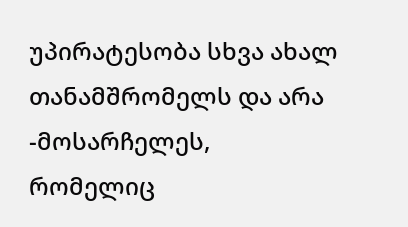უპირატესობა სხვა ახალ თანამშრომელს და არა -მოსარჩელეს, რომელიც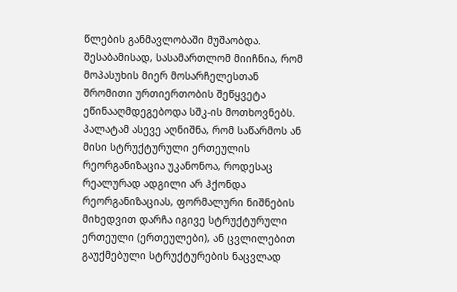წლების განმავლობაში მუშაობდა. შესაბამისად, სასამართლომ მიიჩნია, რომ მოპასუხის მიერ მოსარჩელესთან შრომითი ურთიერთობის შეწყვეტა ეწინააღმდეგებოდა სშკ-ის მოთხოვნებს. პალატამ ასევე აღნიშნა, რომ საწარმოს ან მისი სტრუქტურული ერთეულის რეორგანიზაცია უკანონოა, როდესაც რეალურად ადგილი არ ჰქონდა რეორგანიზაციას, ფორმალური ნიშნების მიხედვით დარჩა იგივე სტრუქტურული ერთეული (ერთეულები), ან ცვლილებით გაუქმებული სტრუქტურების ნაცვლად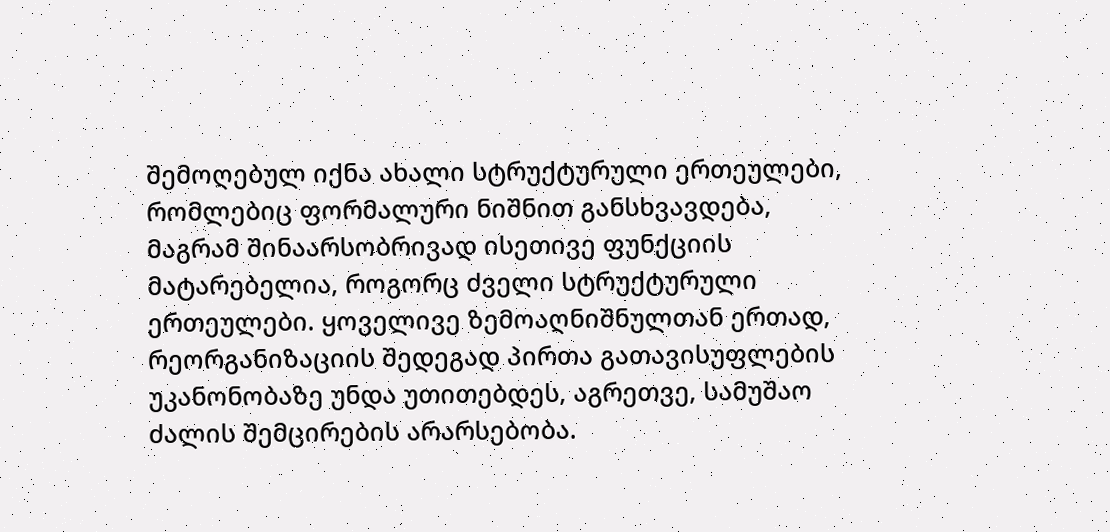შემოღებულ იქნა ახალი სტრუქტურული ერთეულები, რომლებიც ფორმალური ნიშნით განსხვავდება, მაგრამ შინაარსობრივად ისეთივე ფუნქციის მატარებელია, როგორც ძველი სტრუქტურული ერთეულები. ყოველივე ზემოაღნიშნულთან ერთად, რეორგანიზაციის შედეგად პირთა გათავისუფლების უკანონობაზე უნდა უთითებდეს, აგრეთვე, სამუშაო ძალის შემცირების არარსებობა.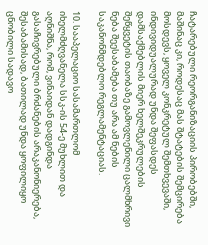ჩატარებული რეორგანიზაციის პირობებში, მაშინაც კი, როდესაც მას შტატების შემცირება მოსდევს, ყოველ კონკრეტულ შემთხვევაში, ინდივიდუალურად უნდა შეფასდეს დამსაქმებლის მიერ ხელშეკრულების შეწყვეტის თაობაზე გამოვლენილი ცალმხრივი ნება შეესაბამება თუ არა ამ ნების საკანონმდებლო რეგლამენტაციას.

10. სააპელაციო სასამართლომ იხელმძღვანელა სსკ-ის 54-ე მუხლით და აღნიშნა, რომ, ვინაიდან დადგინდა გასაჩივრებული ბრძანების არაკანონიერება, შესაბამისად, ბათილად უნდა ყოფილიყო ცნობილი სადავო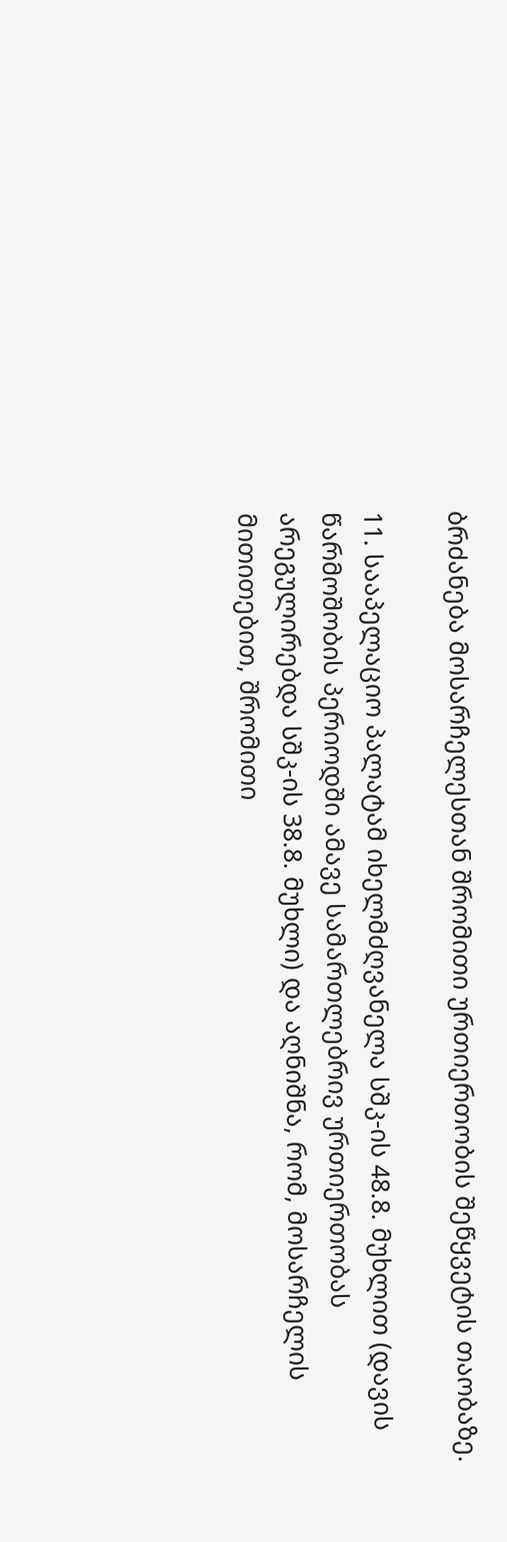ბრძანება მოსარჩელესთან შრომითი ურთიერთობის შეწყვეტის თაობაზე.

11. სააპელაციო პალატამ იხელმძღვანელა სშკ-ის 48.8. მუხლით (დავის წარმოშობის პერიოდში ამავე სამართლებრივ ურთიერთობას არეგულირებდა სშკ-ის 38.8. მუხლი) და აღნიშნა, რომ, მოსარჩელის მითითებით, შრომითი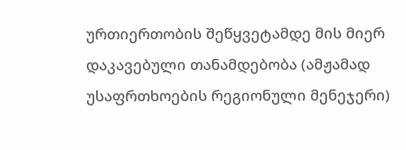ურთიერთობის შეწყვეტამდე მის მიერ დაკავებული თანამდებობა (ამჟამად უსაფრთხოების რეგიონული მენეჯერი)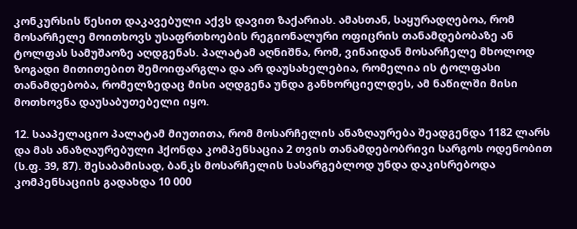კონკურსის წესით დაკავებული აქვს დავით ზაქარიას. ამასთან, საყურადღებოა, რომ მოსარჩელე მოითხოვს უსაფრთხოების რეგიონალური ოფიცრის თანამდებობაზე ან ტოლფას სამუშაოზე აღდგენას. პალატამ აღნიშნა, რომ, ვინაიდან მოსარჩელე მხოლოდ ზოგადი მითითებით შემოიფარგლა და არ დაუსახელებია, რომელია ის ტოლფასი თანამდებობა, რომელზედაც მისი აღდგენა უნდა განხორციელდეს, ამ ნაწილში მისი მოთხოვნა დაუსაბუთებელი იყო.

12. სააპელაციო პალატამ მიუთითა, რომ მოსარჩელის ანაზღაურება შეადგენდა 1182 ლარს და მას ანაზღაურებული ჰქონდა კომპენსაცია 2 თვის თანამდებობრივი სარგოს ოდენობით (ს.ფ. 39, 87). შესაბამისად, ბანკს მოსარჩელის სასარგებლოდ უნდა დაკისრებოდა კომპენსაციის გადახდა 10 000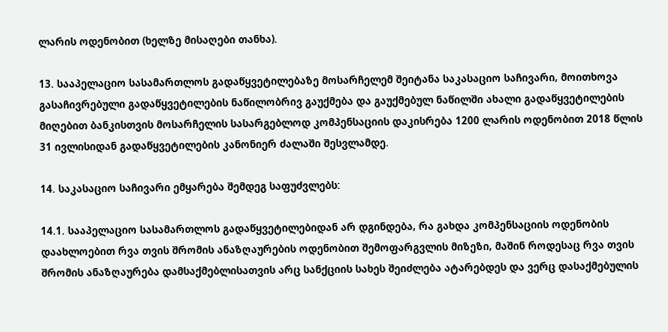ლარის ოდენობით (ხელზე მისაღები თანხა).

13. სააპელაციო სასამართლოს გადაწყვეტილებაზე მოსარჩელემ შეიტანა საკასაციო საჩივარი, მოითხოვა გასაჩივრებული გადაწყვეტილების ნაწილობრივ გაუქმება და გაუქმებულ ნაწილში ახალი გადაწყვეტილების მიღებით ბანკისთვის მოსარჩელის სასარგებლოდ კომპენსაციის დაკისრება 1200 ლარის ოდენობით 2018 წლის 31 ივლისიდან გადაწყვეტილების კანონიერ ძალაში შესვლამდე.

14. საკასაციო საჩივარი ემყარება შემდეგ საფუძვლებს:

14.1. სააპელაციო სასამართლოს გადაწყვეტილებიდან არ დგინდება, რა გახდა კომპენსაციის ოდენობის დაახლოებით რვა თვის შრომის ანაზღაურების ოდენობით შემოფარგვლის მიზეზი, მაშინ როდესაც რვა თვის შრომის ანაზღაურება დამსაქმებლისათვის არც სანქციის სახეს შეიძლება ატარებდეს და ვერც დასაქმებულის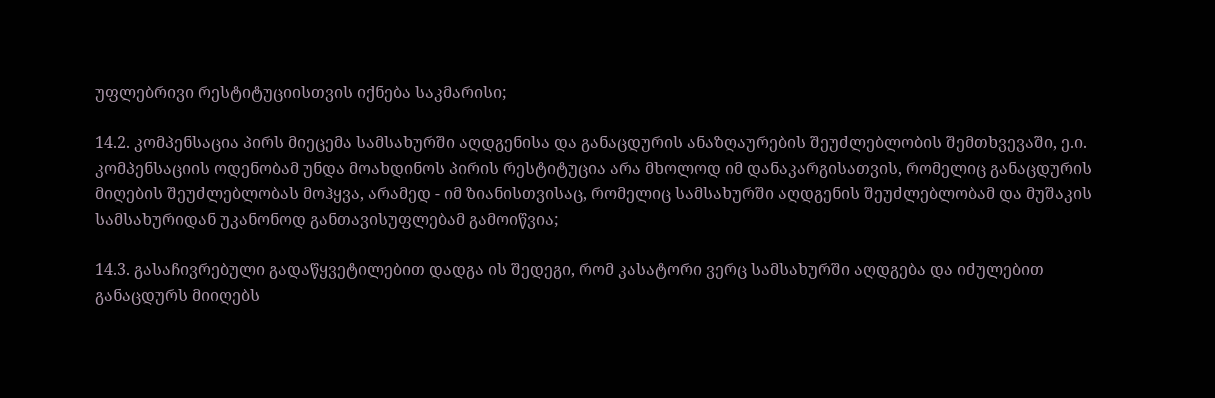უფლებრივი რესტიტუციისთვის იქნება საკმარისი;

14.2. კომპენსაცია პირს მიეცემა სამსახურში აღდგენისა და განაცდურის ანაზღაურების შეუძლებლობის შემთხვევაში, ე.ი. კომპენსაციის ოდენობამ უნდა მოახდინოს პირის რესტიტუცია არა მხოლოდ იმ დანაკარგისათვის, რომელიც განაცდურის მიღების შეუძლებლობას მოჰყვა, არამედ - იმ ზიანისთვისაც, რომელიც სამსახურში აღდგენის შეუძლებლობამ და მუშაკის სამსახურიდან უკანონოდ განთავისუფლებამ გამოიწვია;

14.3. გასაჩივრებული გადაწყვეტილებით დადგა ის შედეგი, რომ კასატორი ვერც სამსახურში აღდგება და იძულებით განაცდურს მიიღებს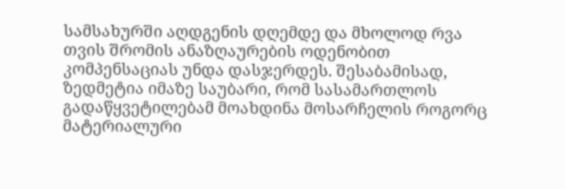სამსახურში აღდგენის დღემდე და მხოლოდ რვა თვის შრომის ანაზღაურების ოდენობით კომპენსაციას უნდა დასჯერდეს. შესაბამისად, ზედმეტია იმაზე საუბარი, რომ სასამართლოს გადაწყვეტილებამ მოახდინა მოსარჩელის როგორც მატერიალური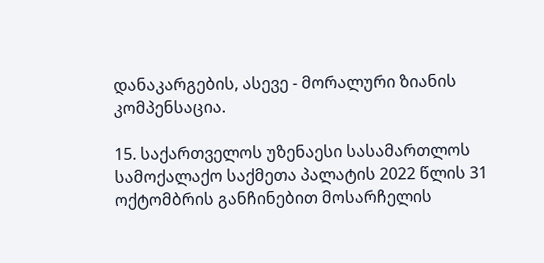დანაკარგების, ასევე - მორალური ზიანის კომპენსაცია.

15. საქართველოს უზენაესი სასამართლოს სამოქალაქო საქმეთა პალატის 2022 წლის 31 ოქტომბრის განჩინებით მოსარჩელის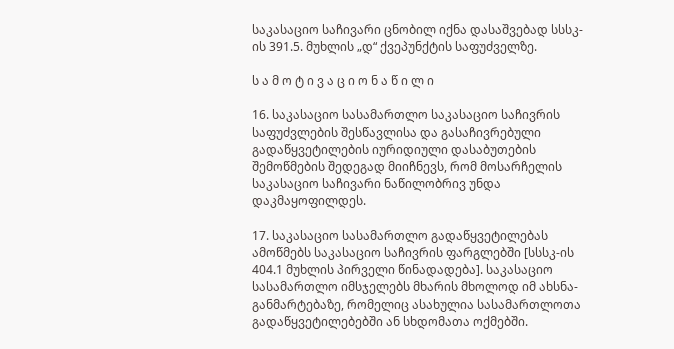საკასაციო საჩივარი ცნობილ იქნა დასაშვებად სსსკ-ის 391.5. მუხლის „დ“ ქვეპუნქტის საფუძველზე.

ს ა მ ო ტ ი ვ ა ც ი ო ნ ა წ ი ლ ი

16. საკასაციო სასამართლო საკასაციო საჩივრის საფუძვლების შესწავლისა და გასაჩივრებული გადაწყვეტილების იურიდიული დასაბუთების შემოწმების შედეგად მიიჩნევს, რომ მოსარჩელის საკასაციო საჩივარი ნაწილობრივ უნდა დაკმაყოფილდეს.

17. საკასაციო სასამართლო გადაწყვეტილებას ამოწმებს საკასაციო საჩივრის ფარგლებში [სსსკ-ის 404.1 მუხლის პირველი წინადადება]. საკასაციო სასამართლო იმსჯელებს მხარის მხოლოდ იმ ახსნა-განმარტებაზე, რომელიც ასახულია სასამართლოთა გადაწყვეტილებებში ან სხდომათა ოქმებში.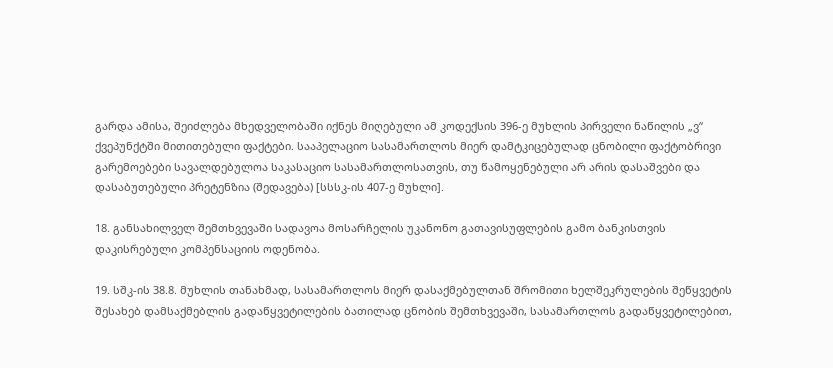გარდა ამისა, შეიძლება მხედველობაში იქნეს მიღებული ამ კოდექსის 396-ე მუხლის პირველი ნაწილის „ვ“ ქვეპუნქტში მითითებული ფაქტები. სააპელაციო სასამართლოს მიერ დამტკიცებულად ცნობილი ფაქტობრივი გარემოებები სავალდებულოა საკასაციო სასამართლოსათვის, თუ წამოყენებული არ არის დასაშვები და დასაბუთებული პრეტენზია (შედავება) [სსსკ-ის 407-ე მუხლი].

18. განსახილველ შემთხვევაში სადავოა მოსარჩელის უკანონო გათავისუფლების გამო ბანკისთვის დაკისრებული კომპენსაციის ოდენობა.

19. სშკ-ის 38.8. მუხლის თანახმად, სასამართლოს მიერ დასაქმებულთან შრომითი ხელშეკრულების შეწყვეტის შესახებ დამსაქმებლის გადაწყვეტილების ბათილად ცნობის შემთხვევაში, სასამართლოს გადაწყვეტილებით,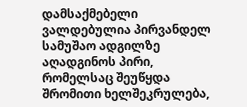დამსაქმებელი ვალდებულია პირვანდელ სამუშაო ადგილზე აღადგინოს პირი, რომელსაც შეუწყდა შრომითი ხელშეკრულება,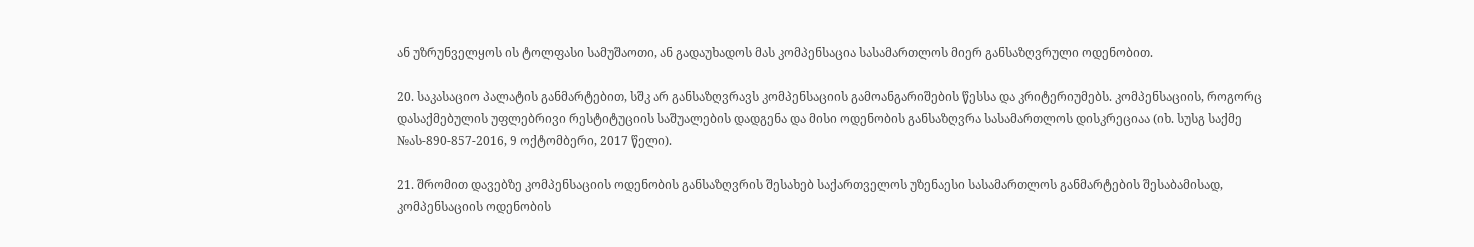ან უზრუნველყოს ის ტოლფასი სამუშაოთი, ან გადაუხადოს მას კომპენსაცია სასამართლოს მიერ განსაზღვრული ოდენობით.

20. საკასაციო პალატის განმარტებით, სშკ არ განსაზღვრავს კომპენსაციის გამოანგარიშების წესსა და კრიტერიუმებს. კომპენსაციის, როგორც დასაქმებულის უფლებრივი რესტიტუციის საშუალების დადგენა და მისი ოდენობის განსაზღვრა სასამართლოს დისკრეციაა (იხ. სუსგ საქმე №ას-890-857-2016, 9 ოქტომბერი, 2017 წელი).

21. შრომით დავებზე კომპენსაციის ოდენობის განსაზღვრის შესახებ საქართველოს უზენაესი სასამართლოს განმარტების შესაბამისად, კომპენსაციის ოდენობის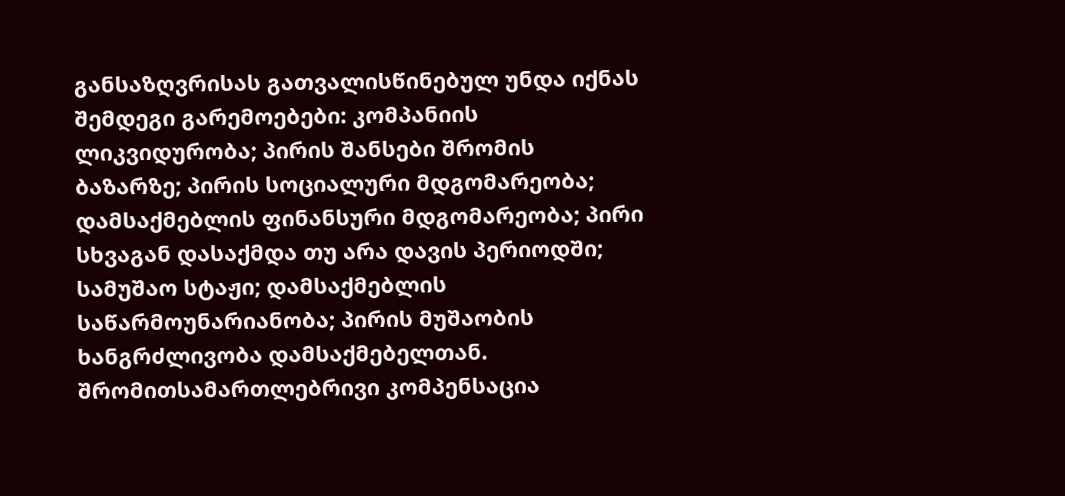განსაზღვრისას გათვალისწინებულ უნდა იქნას შემდეგი გარემოებები: კომპანიის ლიკვიდურობა; პირის შანსები შრომის ბაზარზე; პირის სოციალური მდგომარეობა; დამსაქმებლის ფინანსური მდგომარეობა; პირი სხვაგან დასაქმდა თუ არა დავის პერიოდში; სამუშაო სტაჟი; დამსაქმებლის საწარმოუნარიანობა; პირის მუშაობის ხანგრძლივობა დამსაქმებელთან. შრომითსამართლებრივი კომპენსაცია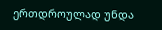ერთდროულად უნდა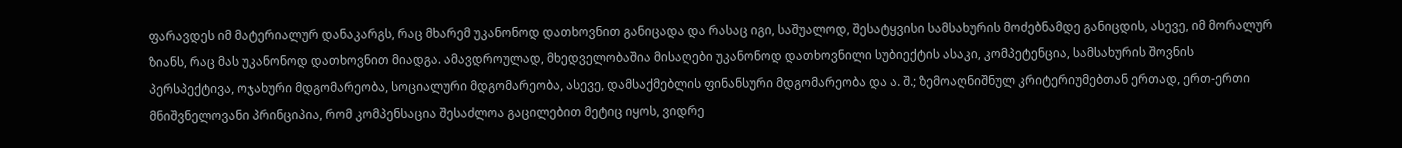ფარავდეს იმ მატერიალურ დანაკარგს, რაც მხარემ უკანონოდ დათხოვნით განიცადა და რასაც იგი, საშუალოდ, შესატყვისი სამსახურის მოძებნამდე განიცდის, ასევე, იმ მორალურ ზიანს, რაც მას უკანონოდ დათხოვნით მიადგა. ამავდროულად, მხედველობაშია მისაღები უკანონოდ დათხოვნილი სუბიექტის ასაკი, კომპეტენცია, სამსახურის შოვნის პერსპექტივა, ოჯახური მდგომარეობა, სოციალური მდგომარეობა, ასევე, დამსაქმებლის ფინანსური მდგომარეობა და ა. შ.; ზემოაღნიშნულ კრიტერიუმებთან ერთად, ერთ-ერთი მნიშვნელოვანი პრინციპია, რომ კომპენსაცია შესაძლოა გაცილებით მეტიც იყოს, ვიდრე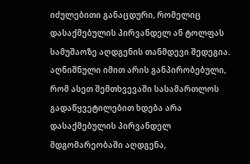იძულებითი განაცდური, რომელიც დასაქმებულის პირვანდელ ან ტოლფას სამუშაოზე აღდგენის თანმდევი შედეგია. აღნიშნული იმით არის განპირობებული, რომ ასეთ შემთხვევაში სასამართლოს გადაწყვეტილებით ხდება არა დასაქმებულის პირვანდელ მდგომარეობაში აღდგენა,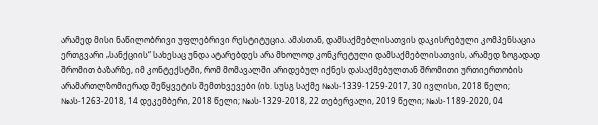არამედ მისი ნაწილობრივი უფლებრივი რესტიტუცია. ამასთან, დამსაქმებლისათვის დაკისრებული კომპენსაცია ერთგვარი „სანქციის“ სახესაც უნდა ატარებდეს არა მხოლოდ კონკრეტული დამსაქმებლისათვის, არამედ ზოგადად შრომით ბაზარზე, იმ კონტექსტში, რომ მომავალში არიდებულ იქნეს დასაქმებულთან შრომითი ურთიერთობის არამართლზომიერად შეწყვეტის შემთხვევები (იხ. სუსგ საქმე №ას-1339-1259-2017, 30 ივლისი, 2018 წელი; №ას-1263-2018, 14 დეკემბერი, 2018 წელი; №ას-1329-2018, 22 თებერვალი, 2019 წელი; №ას-1189-2020, 04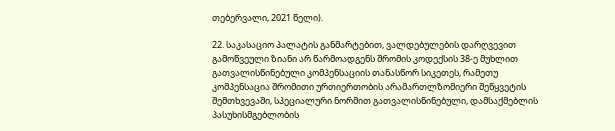თებერვალი, 2021 წელი).

22. საკასაციო პალატის განმარტებით, ვალდებულების დარღვევით გამოწვეული ზიანი არ წარმოადგენს შრომის კოდექსის 38-ე მუხლით გათვალისწინებული კომპენსაციის თანასწორ სიკეთეს, რამეთუ კომპენსაცია შრომითი ურთიერთობის არამართლზომიერი შეწყვეტის შემთხვევაში, სპეციალური ნორმით გათვალისწინებული, დამსაქმებლის პასუხისმგებლობის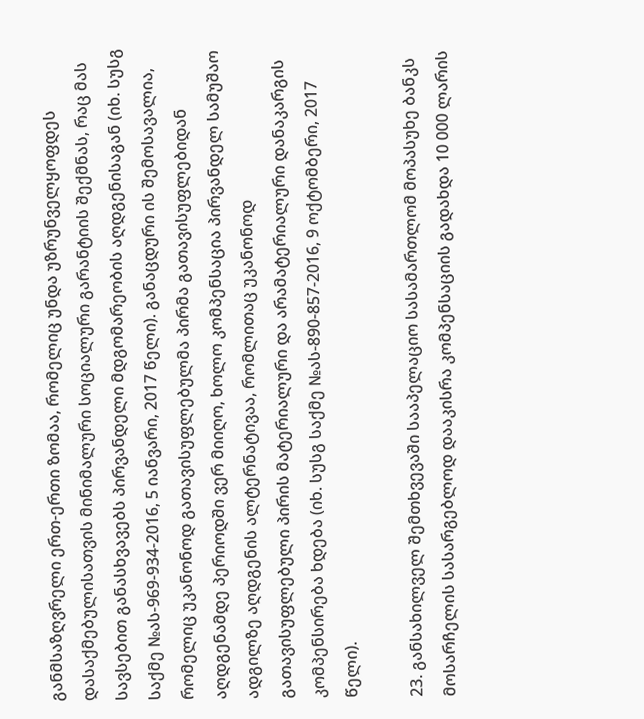განმსაზღვრელი ერთ-ერთი ზომაა, რომელიც უნდა უზრუნველყოფდეს დასაქმებულისათვის მინიმალური სოციალური გარანტიის შექმნას, რაც მას სავსებით განასხვავებს პირვანდელი მდგომარეობის აღდგენისაგან (იხ. სუსგ საქმე №ას-969-934-2016, 5 იანვარი, 2017 წელი). განაცდური ის შემოსავალია, რომელიც უკანონოდ გათავისუფლებულმა პირმა გათავისუფლებიდან აღდგენამდე პერიოდში ვერ მიიღო, ხოლო კომპენსაცია პირვანდელ სამუშაო ადგილზე აღდგენის ალტერნატივაა, რომლითაც უკანონოდ გათავისუფლებული პირის მატერიალური და არამატერიალური დანაკარგის კომპენსირება ხდება (იხ. სუსგ საქმე №ას-890-857-2016, 9 ოქტომბერი, 2017 წელი).

23. განსახილველ შემთხვევაში სააპელაციო სასამართლომ მოპასუხე ბანკს მოსარჩელის სასარგებლოდ დააკისრა კომპენსაციის გადახდა 10 000 ლარის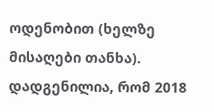ოდენობით (ხელზე მისაღები თანხა). დადგენილია, რომ 2018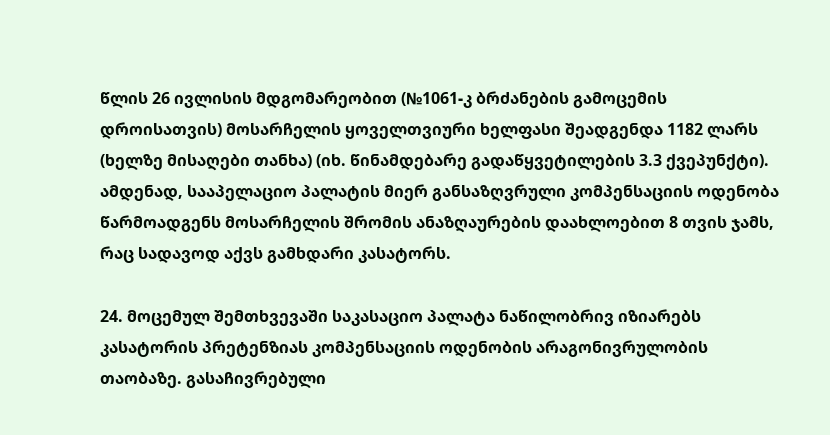წლის 26 ივლისის მდგომარეობით (№1061-კ ბრძანების გამოცემის დროისათვის) მოსარჩელის ყოველთვიური ხელფასი შეადგენდა 1182 ლარს (ხელზე მისაღები თანხა) (იხ. წინამდებარე გადაწყვეტილების 3.3 ქვეპუნქტი). ამდენად, სააპელაციო პალატის მიერ განსაზღვრული კომპენსაციის ოდენობა წარმოადგენს მოსარჩელის შრომის ანაზღაურების დაახლოებით 8 თვის ჯამს, რაც სადავოდ აქვს გამხდარი კასატორს.

24. მოცემულ შემთხვევაში საკასაციო პალატა ნაწილობრივ იზიარებს კასატორის პრეტენზიას კომპენსაციის ოდენობის არაგონივრულობის თაობაზე. გასაჩივრებული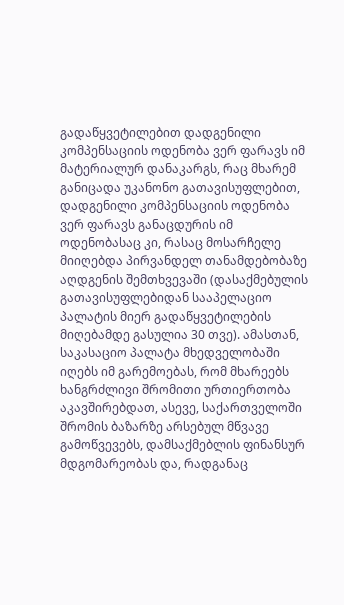გადაწყვეტილებით დადგენილი კომპენსაციის ოდენობა ვერ ფარავს იმ მატერიალურ დანაკარგს, რაც მხარემ განიცადა უკანონო გათავისუფლებით, დადგენილი კომპენსაციის ოდენობა ვერ ფარავს განაცდურის იმ ოდენობასაც კი, რასაც მოსარჩელე მიიღებდა პირვანდელ თანამდებობაზე აღდგენის შემთხვევაში (დასაქმებულის გათავისუფლებიდან სააპელაციო პალატის მიერ გადაწყვეტილების მიღებამდე გასულია 30 თვე). ამასთან, საკასაციო პალატა მხედველობაში იღებს იმ გარემოებას, რომ მხარეებს ხანგრძლივი შრომითი ურთიერთობა აკავშირებდათ, ასევე, საქართველოში შრომის ბაზარზე არსებულ მწვავე გამოწვევებს, დამსაქმებლის ფინანსურ მდგომარეობას და, რადგანაც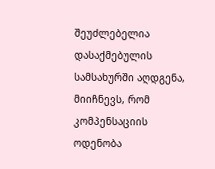შეუძლებელია დასაქმებულის სამსახურში აღდგენა, მიიჩნევს, რომ კომპენსაციის ოდენობა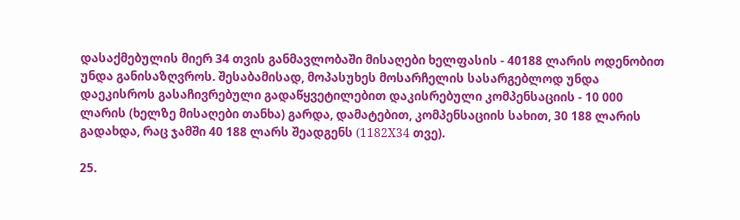დასაქმებულის მიერ 34 თვის განმავლობაში მისაღები ხელფასის - 40188 ლარის ოდენობით უნდა განისაზღვროს. შესაბამისად, მოპასუხეს მოსარჩელის სასარგებლოდ უნდა დაეკისროს გასაჩივრებული გადაწყვეტილებით დაკისრებული კომპენსაციის - 10 000 ლარის (ხელზე მისაღები თანხა) გარდა, დამატებით, კომპენსაციის სახით, 30 188 ლარის გადახდა, რაც ჯამში 40 188 ლარს შეადგენს (1182X34 თვე).

25.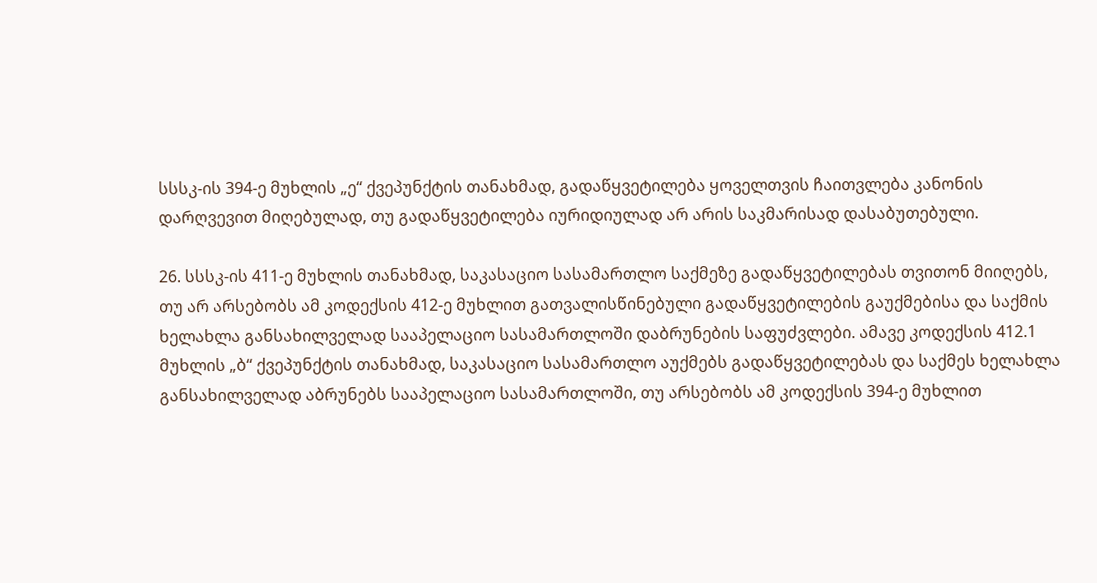სსსკ-ის 394-ე მუხლის „ე“ ქვეპუნქტის თანახმად, გადაწყვეტილება ყოველთვის ჩაითვლება კანონის დარღვევით მიღებულად, თუ გადაწყვეტილება იურიდიულად არ არის საკმარისად დასაბუთებული.

26. სსსკ-ის 411-ე მუხლის თანახმად, საკასაციო სასამართლო საქმეზე გადაწყვეტილებას თვითონ მიიღებს, თუ არ არსებობს ამ კოდექსის 412-ე მუხლით გათვალისწინებული გადაწყვეტილების გაუქმებისა და საქმის ხელახლა განსახილველად სააპელაციო სასამართლოში დაბრუნების საფუძვლები. ამავე კოდექსის 412.1 მუხლის „ბ“ ქვეპუნქტის თანახმად, საკასაციო სასამართლო აუქმებს გადაწყვეტილებას და საქმეს ხელახლა განსახილველად აბრუნებს სააპელაციო სასამართლოში, თუ არსებობს ამ კოდექსის 394-ე მუხლით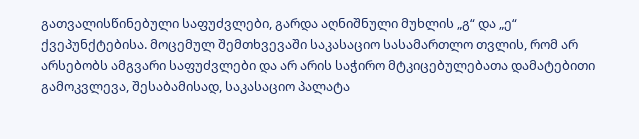გათვალისწინებული საფუძვლები, გარდა აღნიშნული მუხლის „გ“ და „ე“ ქვეპუნქტებისა. მოცემულ შემთხვევაში საკასაციო სასამართლო თვლის, რომ არ არსებობს ამგვარი საფუძვლები და არ არის საჭირო მტკიცებულებათა დამატებითი გამოკვლევა, შესაბამისად, საკასაციო პალატა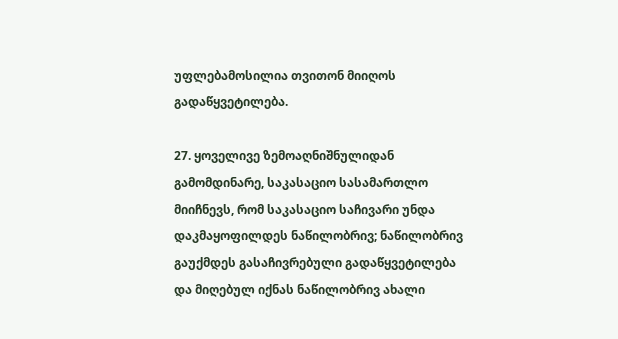უფლებამოსილია თვითონ მიიღოს გადაწყვეტილება.

27. ყოველივე ზემოაღნიშნულიდან გამომდინარე, საკასაციო სასამართლო მიიჩნევს, რომ საკასაციო საჩივარი უნდა დაკმაყოფილდეს ნაწილობრივ; ნაწილობრივ გაუქმდეს გასაჩივრებული გადაწყვეტილება და მიღებულ იქნას ნაწილობრივ ახალი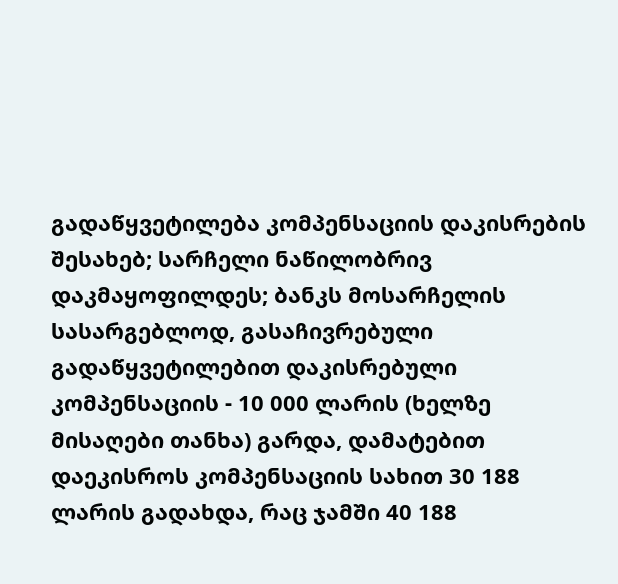გადაწყვეტილება კომპენსაციის დაკისრების შესახებ; სარჩელი ნაწილობრივ დაკმაყოფილდეს; ბანკს მოსარჩელის სასარგებლოდ, გასაჩივრებული გადაწყვეტილებით დაკისრებული კომპენსაციის - 10 000 ლარის (ხელზე მისაღები თანხა) გარდა, დამატებით დაეკისროს კომპენსაციის სახით 30 188 ლარის გადახდა, რაც ჯამში 40 188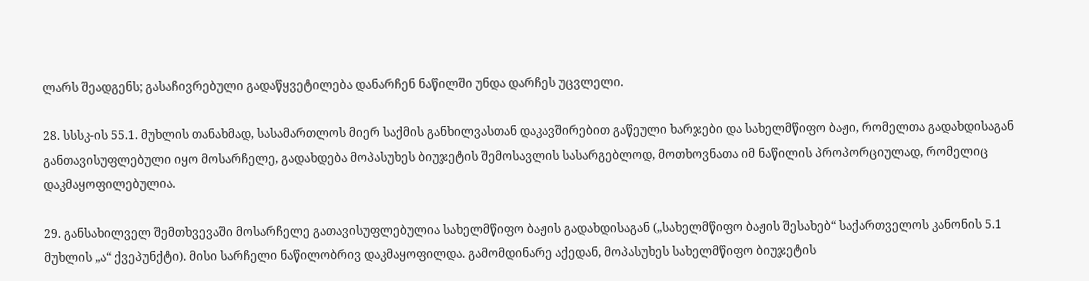ლარს შეადგენს; გასაჩივრებული გადაწყვეტილება დანარჩენ ნაწილში უნდა დარჩეს უცვლელი.

28. სსსკ-ის 55.1. მუხლის თანახმად, სასამართლოს მიერ საქმის განხილვასთან დაკავშირებით გაწეული ხარჯები და სახელმწიფო ბაჟი, რომელთა გადახდისაგან განთავისუფლებული იყო მოსარჩელე, გადახდება მოპასუხეს ბიუჯეტის შემოსავლის სასარგებლოდ, მოთხოვნათა იმ ნაწილის პროპორციულად, რომელიც დაკმაყოფილებულია.

29. განსახილველ შემთხვევაში მოსარჩელე გათავისუფლებულია სახელმწიფო ბაჟის გადახდისაგან („სახელმწიფო ბაჟის შესახებ“ საქართველოს კანონის 5.1 მუხლის „ა“ ქვეპუნქტი). მისი სარჩელი ნაწილობრივ დაკმაყოფილდა. გამომდინარე აქედან, მოპასუხეს სახელმწიფო ბიუჯეტის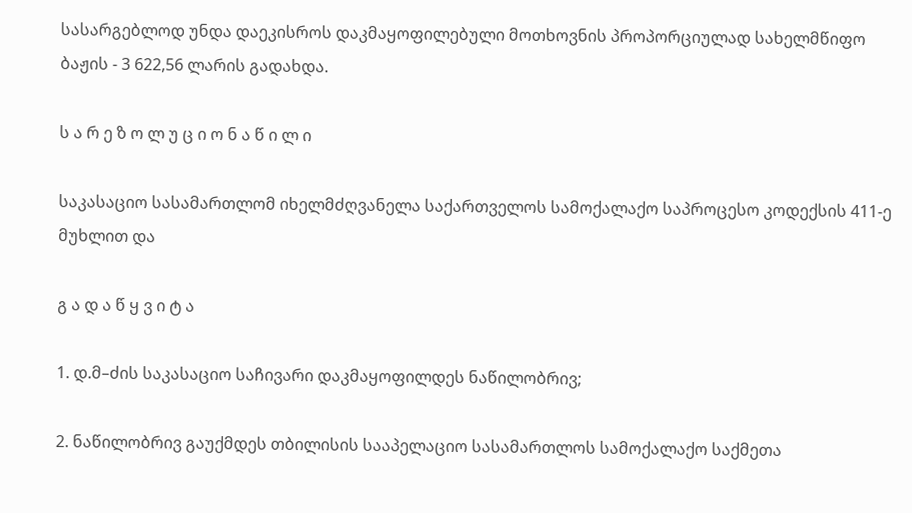სასარგებლოდ უნდა დაეკისროს დაკმაყოფილებული მოთხოვნის პროპორციულად სახელმწიფო ბაჟის - 3 622,56 ლარის გადახდა.

ს ა რ ე ზ ო ლ უ ც ი ო ნ ა წ ი ლ ი

საკასაციო სასამართლომ იხელმძღვანელა საქართველოს სამოქალაქო საპროცესო კოდექსის 411-ე მუხლით და

გ ა დ ა წ ყ ვ ი ტ ა

1. დ.მ–ძის საკასაციო საჩივარი დაკმაყოფილდეს ნაწილობრივ;

2. ნაწილობრივ გაუქმდეს თბილისის სააპელაციო სასამართლოს სამოქალაქო საქმეთა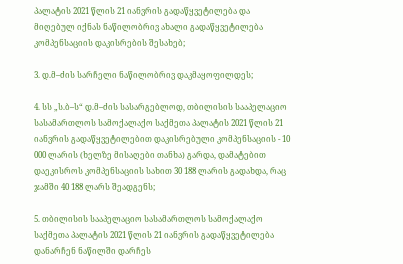პალატის 2021 წლის 21 იანვრის გადაწყვეტილება და მიღებულ იქნას ნაწილობრივ ახალი გადაწყვეტილება კომპენსაციის დაკისრების შესახებ;

3. დ.მ–ძის სარჩელი ნაწილობრივ დაკმაყოფილდეს;

4. სს „ს.ბ–ს“ დ.მ–ძის სასარგებლოდ, თბილისის სააპელაციო სასამართლოს სამოქალაქო საქმეთა პალატის 2021 წლის 21 იანვრის გადაწყვეტილებით დაკისრებული კომპენსაციის - 10 000 ლარის (ხელზე მისაღები თანხა) გარდა, დამატებით დაეკისროს კომპენსაციის სახით 30 188 ლარის გადახდა, რაც ჯამში 40 188 ლარს შეადგენს;

5. თბილისის სააპელაციო სასამართლოს სამოქალაქო საქმეთა პალატის 2021 წლის 21 იანვრის გადაწყვეტილება დანარჩენ ნაწილში დარჩეს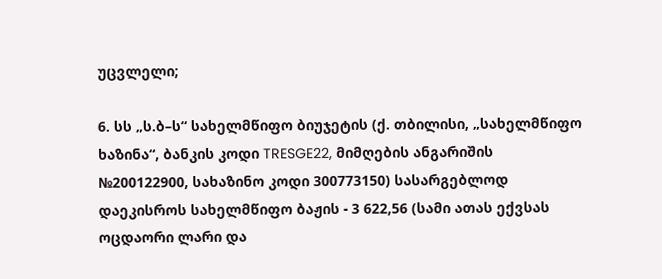უცვლელი;

6. სს „ს.ბ–ს“ სახელმწიფო ბიუჯეტის (ქ. თბილისი, „სახელმწიფო ხაზინა“, ბანკის კოდი TRESGE22, მიმღების ანგარიშის №200122900, სახაზინო კოდი 300773150) სასარგებლოდ დაეკისროს სახელმწიფო ბაჟის - 3 622,56 (სამი ათას ექვსას ოცდაორი ლარი და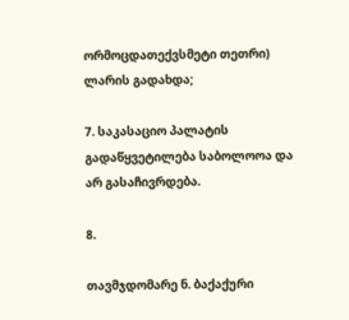ორმოცდათექვსმეტი თეთრი) ლარის გადახდა;

7. საკასაციო პალატის გადაწყვეტილება საბოლოოა და არ გასაჩივრდება.

8.

თავმჯდომარე ნ. ბაქაქური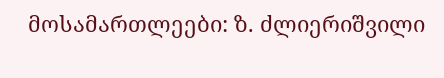მოსამართლეები: ზ. ძლიერიშვილი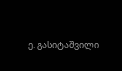ე. გასიტაშვილი